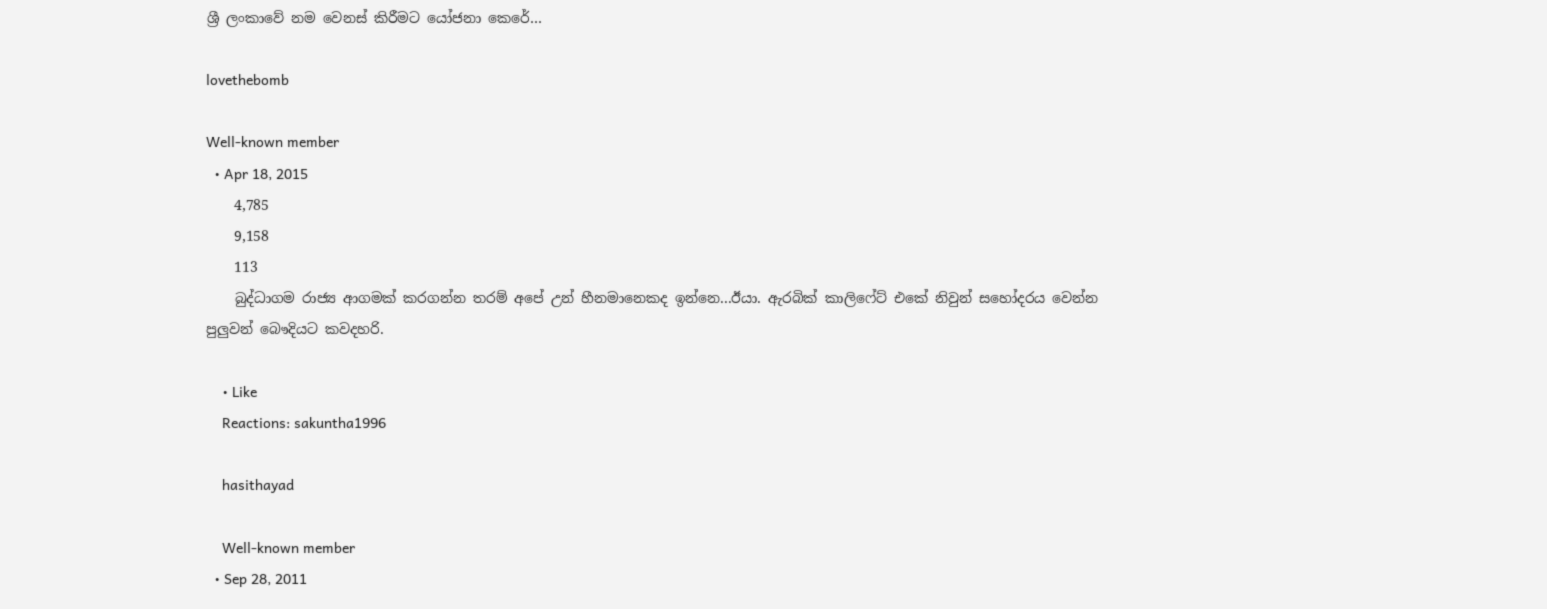ශ්‍රී ලංකාවේ නම වෙනස් කිරීමට යෝජනා කෙරේ…

lovethebomb

Well-known member
  • Apr 18, 2015
    4,785
    9,158
    113
    බුද්ධාගම රාජ්‍ය ආගමක් කරගන්න තරම් අපේ උන් හීනමානෙකද ඉන්නෙ...ඊයා. ඇරබික් කාලිෆේට් එකේ නිවුන් සහෝදරය වෙන්න පුලුවන් බෞදියට කවදහරි.

    • Like
    Reactions: sakuntha1996

    hasithayad

    Well-known member
  • Sep 28, 2011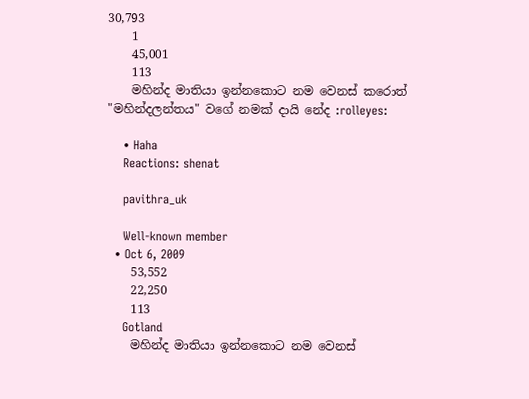30,793
    1
    45,001
    113
    මහින්ද මාතියා ඉන්නකොට නම වෙනස් කරොත් "මහින්දලන්තය" වගේ නමක් දායි නේද :rolleyes:

    • Haha
    Reactions: shenat

    pavithra_uk

    Well-known member
  • Oct 6, 2009
    53,552
    22,250
    113
    Gotland
    මහින්ද මාතියා ඉන්නකොට නම වෙනස්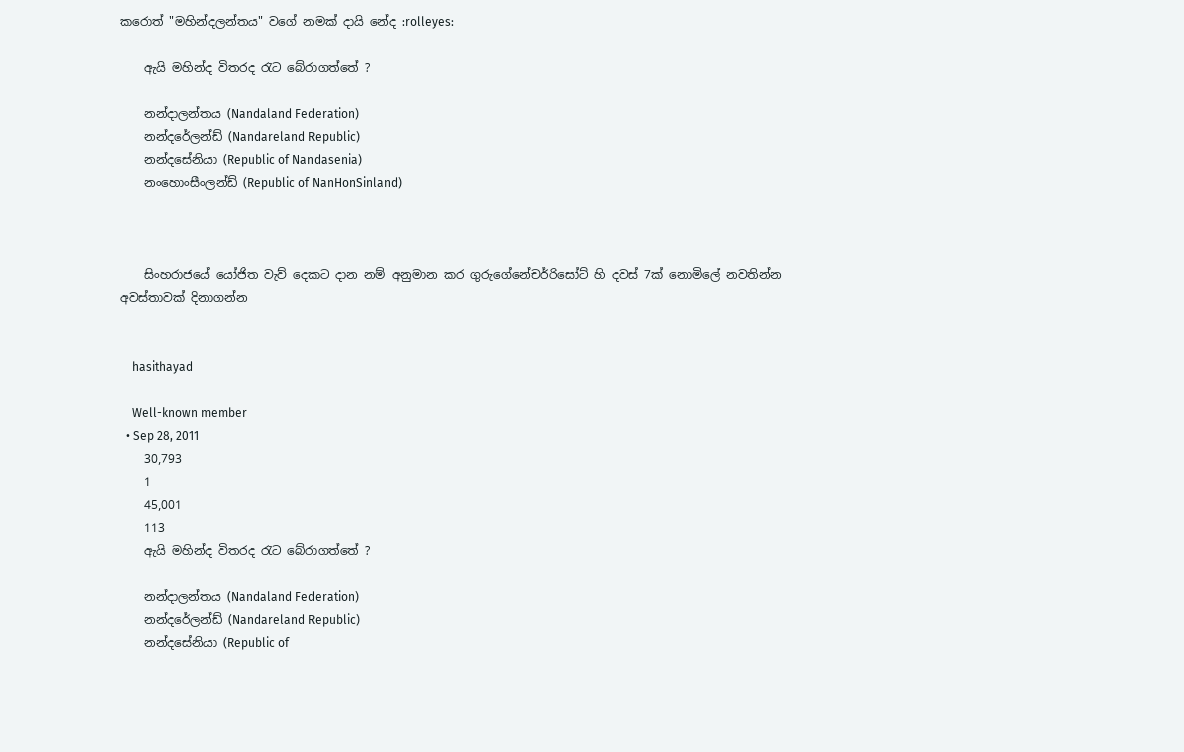කරොත් "මහින්දලන්තය" වගේ නමක් දායි නේද :rolleyes:

    ඇයි මහින්ද විතරද රැට බේරාගත්තේ ?

    නන්දාලන්තය (Nandaland Federation)
    නන්දරේලන්ඩ් (Nandareland Republic)
    නන්දසේනියා (Republic of Nandasenia)
    නංහොංසීංලන්ඩ් (Republic of NanHonSinland)



    සිංහරාජයේ යෝජිත වැව් දෙකට දාන නම් අනුමාන කර ගුරුගේනේචර්රිසෝට් හි දවස් 7ක් නොමිලේ නවතින්න අවස්තාවක් දිනාගන්න


    hasithayad

    Well-known member
  • Sep 28, 2011
    30,793
    1
    45,001
    113
    ඇයි මහින්ද විතරද රැට බේරාගත්තේ ?

    නන්දාලන්තය (Nandaland Federation)
    නන්දරේලන්ඩ් (Nandareland Republic)
    නන්දසේනියා (Republic of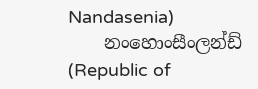Nandasenia)
    නංහොංසීංලන්ඩ් (Republic of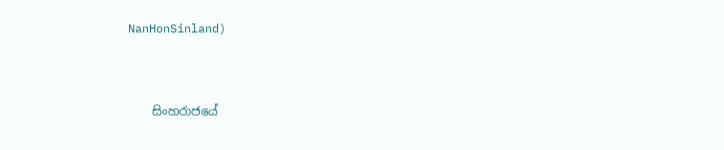NanHonSinland)



    සිංහරාජයේ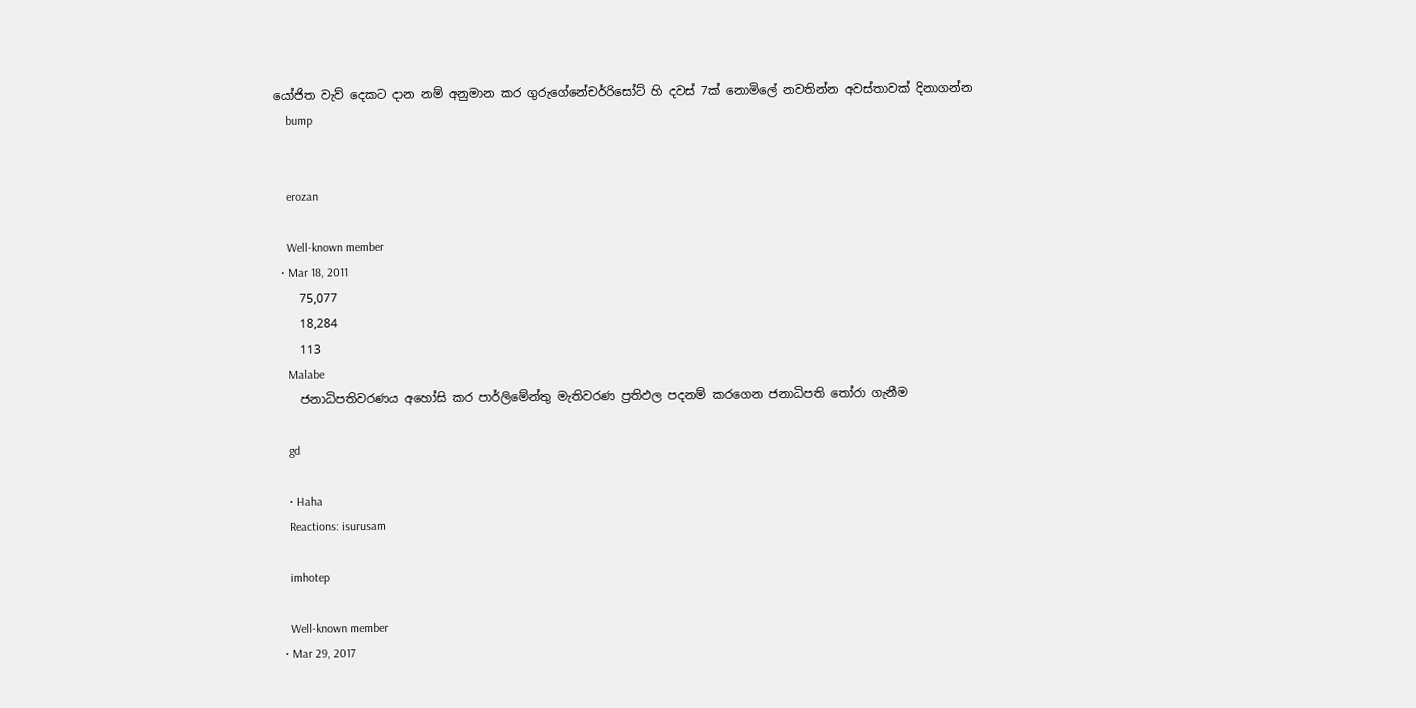යෝජිත වැව් දෙකට දාන නම් අනුමාන කර ගුරුගේනේචර්රිසෝට් හි දවස් 7ක් නොමිලේ නවතින්න අවස්තාවක් දිනාගන්න
    bump


    erozan

    Well-known member
  • Mar 18, 2011
    75,077
    18,284
    113
    Malabe
    ජනාධිපතිවරණය අහෝසි කර පාර්ලිමේන්තු මැතිවරණ ප්‍රතිඵල පදනම් කරගෙන ජනාධිපති තෝරා ගැනීම

    gd

    • Haha
    Reactions: isurusam

    imhotep

    Well-known member
  • Mar 29, 2017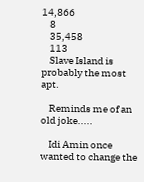14,866
    8
    35,458
    113
    Slave Island is probably the most apt.

    Reminds me of an old joke.....

    Idi Amin once wanted to change the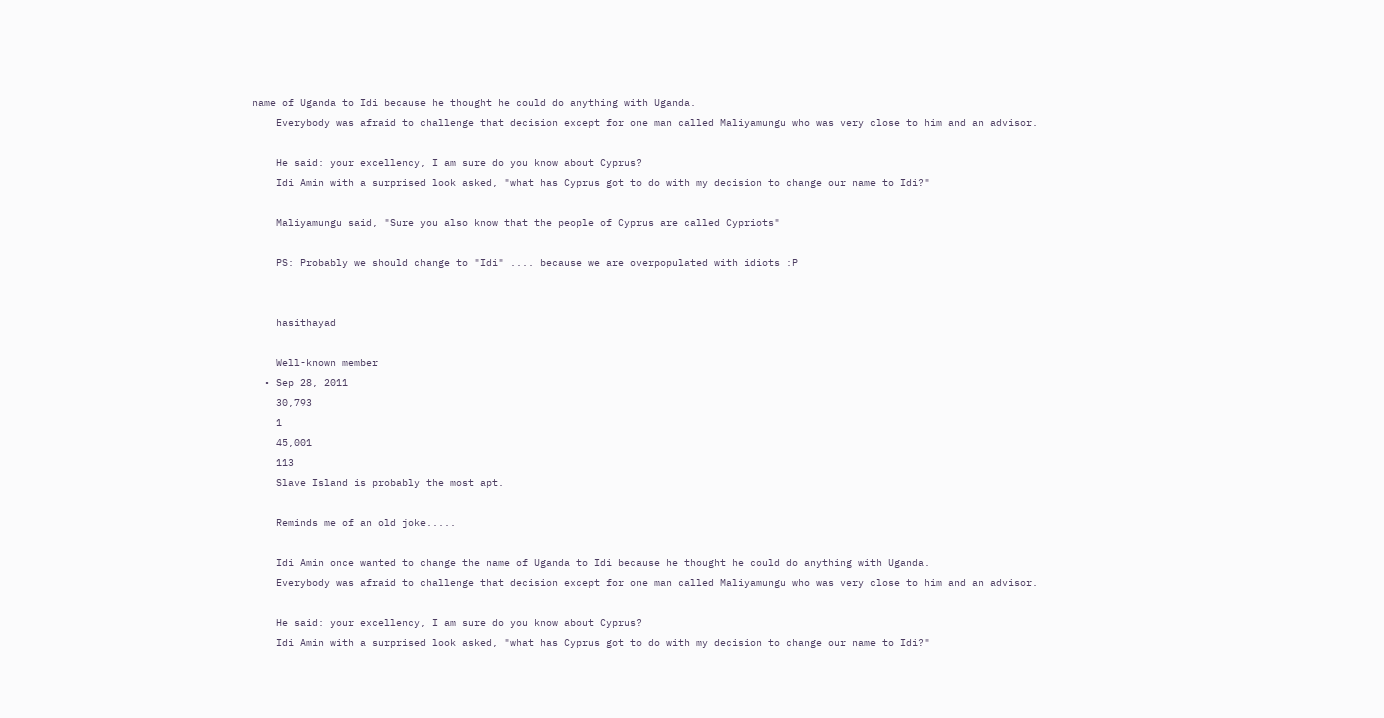name of Uganda to Idi because he thought he could do anything with Uganda.
    Everybody was afraid to challenge that decision except for one man called Maliyamungu who was very close to him and an advisor.

    He said: your excellency, I am sure do you know about Cyprus?
    Idi Amin with a surprised look asked, "what has Cyprus got to do with my decision to change our name to Idi?"

    Maliyamungu said, "Sure you also know that the people of Cyprus are called Cypriots"

    PS: Probably we should change to "Idi" .... because we are overpopulated with idiots :P


    hasithayad

    Well-known member
  • Sep 28, 2011
    30,793
    1
    45,001
    113
    Slave Island is probably the most apt.

    Reminds me of an old joke.....

    Idi Amin once wanted to change the name of Uganda to Idi because he thought he could do anything with Uganda.
    Everybody was afraid to challenge that decision except for one man called Maliyamungu who was very close to him and an advisor.

    He said: your excellency, I am sure do you know about Cyprus?
    Idi Amin with a surprised look asked, "what has Cyprus got to do with my decision to change our name to Idi?"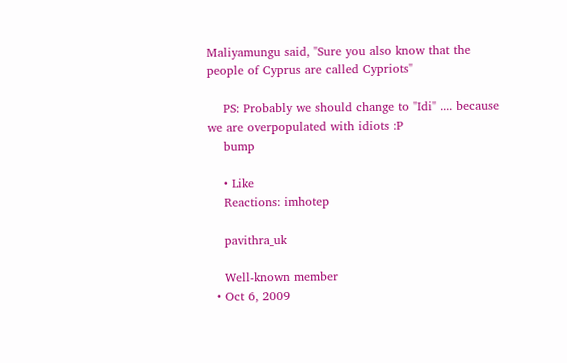Maliyamungu said, "Sure you also know that the people of Cyprus are called Cypriots"

    PS: Probably we should change to "Idi" .... because we are overpopulated with idiots :P
    bump

    • Like
    Reactions: imhotep

    pavithra_uk

    Well-known member
  • Oct 6, 2009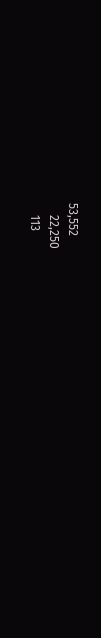53,552
    22,250
    113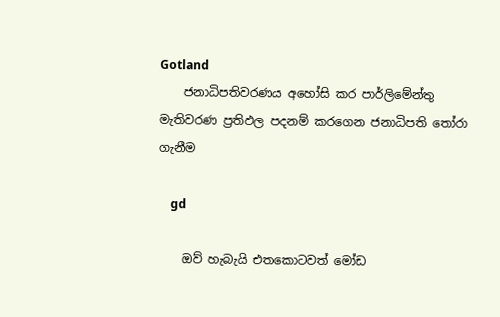Gotland
    ජනාධිපතිවරණය අහෝසි කර පාර්ලිමේන්තු මැතිවරණ ප්‍රතිඵල පදනම් කරගෙන ජනාධිපති තෝරා ගැනීම

    gd

    ඔව් හැබැයි එතකොටවත් මෝඩ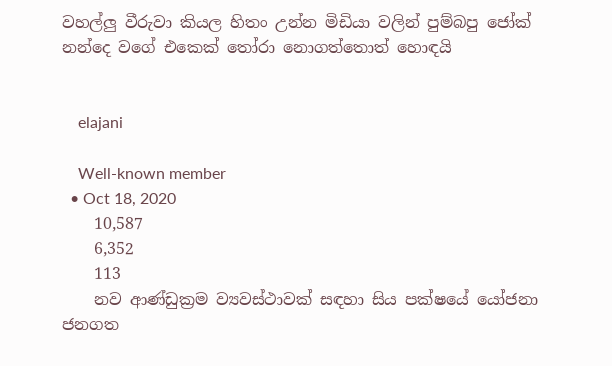වහල්ලු වීරුවා කියල හිතං උන්න මිඩියා වලින් පුම්බපු ජෝක් නන්දෙ වගේ එකෙක් තෝරා නොගත්තොත් හොඳයි


    elajani

    Well-known member
  • Oct 18, 2020
    10,587
    6,352
    113
    නව ආණ්ඩුක්‍රම ව්‍යවස්ථාවක් සඳහා සිය පක්ෂයේ යෝජනා ජනගත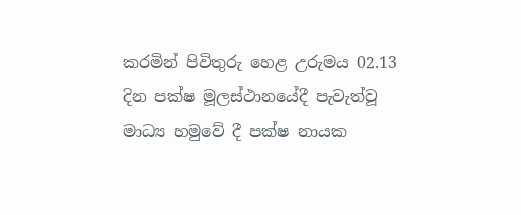කරමින් පිවිතුරු හෙළ උරුමය 02.13 දින පක්ෂ මූලස්ථානයේදී පැවැත්වූ මාධ්‍ය හමුවේ දී පක්ෂ නායක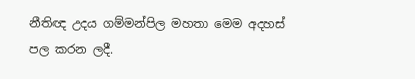නීතිඥ උදය ගම්මන්පිල මහතා මෙම අදහස් පල කරන ලදී.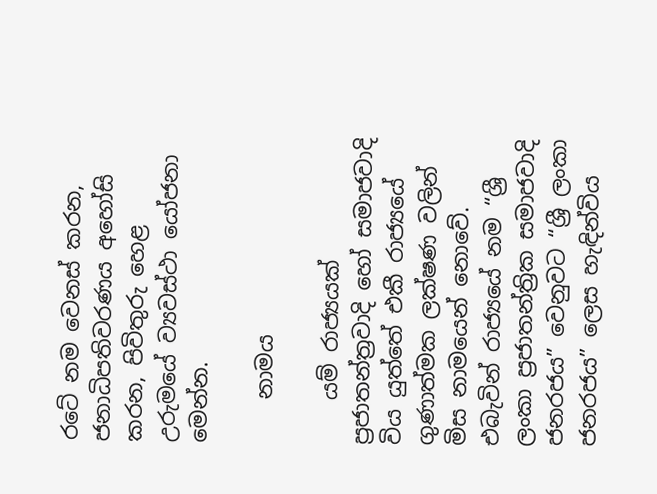රටේ නම වෙනස් කරන, ජනාධිපතිවරණය අහෝසි කරන, පිවිතුරු හෙළ උරුමයේ ව්‍යවස්ථා යෝජනා මෙන්න.

    නාමය

    යම් රාජ්‍යයක් ප්‍රජාතන්ත්‍රවාදි හෝ සමාජවාදි විය යුත්තේ එකී රාජ්‍යයේ ගුණාත්මක ලක්ෂණ වලින් මිස නාමයෙන් නොවේ. එබැවින් රාජ්‍යයේ නම “ශ්‍රී ලංකා ප්‍රජාතන්ත්‍රික සමාජවාදි ජනරජය” වෙනුවට “ශ්‍රී ලංකා ජනරජය” ලෙස හැඳින්විය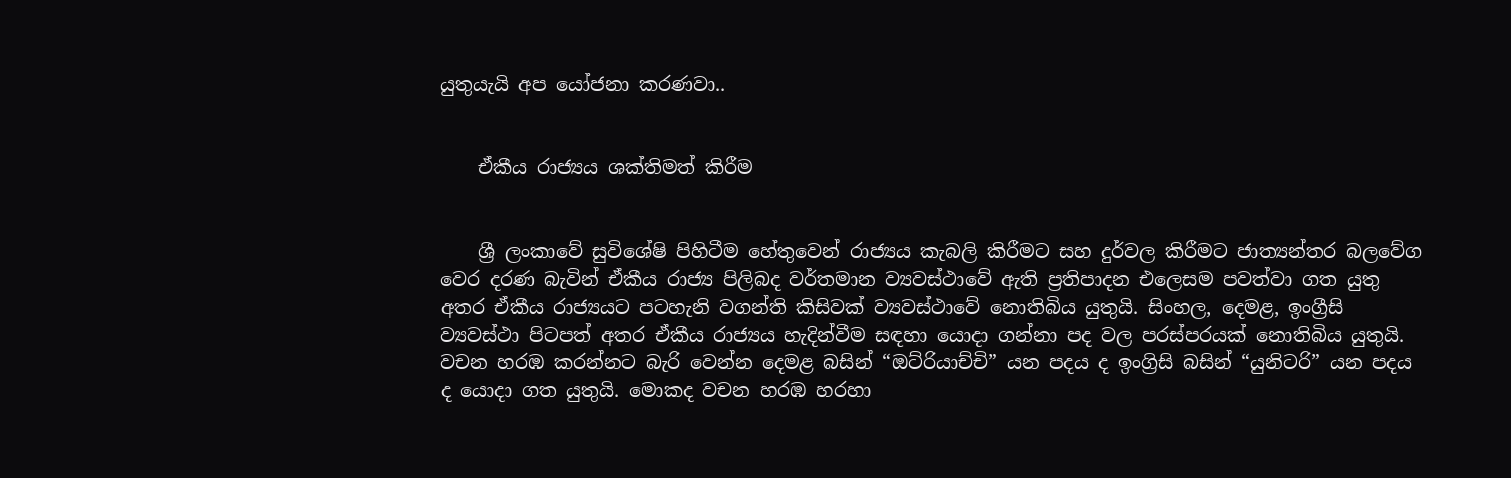යුතුයැයි අප යෝජනා කරණවා..


    ඒකීය රාජ්‍යය ශක්තිමත් කිරීම


    ශ්‍රී ලංකාවේ සුවිශේෂි පිහිටීම හේතුවෙන් රාජ්‍යය කැබලි කිරීමට සහ දුර්වල කිරීමට ජාත්‍යන්තර බලවේග වෙර දරණ බැවින් ඒකීය රාජ්‍ය පිලිබද වර්තමාන ව්‍යවස්ථාවේ ඇති ප්‍රතිපාදන එලෙසම පවත්වා ගත යුතු අතර ඒකීය රාජ්‍යයට පටහැනි වගන්ති කිසිවක් ව්‍යවස්ථාවේ නොතිබිය යුතුයි. සිංහල, දෙමළ, ඉංග්‍රීසි ව්‍යවස්ථා පිටපත් අතර ඒකීය රාජ්‍යය හැදින්වීම සඳහා යොදා ගන්නා පද වල පරස්පරයක් නොතිබිය යුතුයි. වචන හරඹ කරන්නට බැරි වෙන්න දෙමළ බසින් “ඔට්රියාච්චි” යන පදය ද ඉංග්‍රිසි බසින් “යුනිටරි” යන පදය ද යොදා ගත යුතුයි. මොකද වචන හරඹ හරහා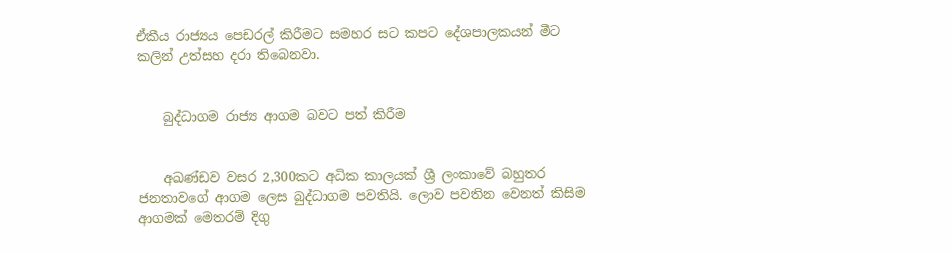ඒකීය රාජ්‍යය පෙඩරල් කිරීමට සමහර සට කපට දේශපාලකයන් මීට කලින් උත්සහ දරා තිබෙනවා.


    බුද්ධාගම රාජ්‍ය ආගම බවට පත් කිරීම


    අඛණ්ඩව වසර 2,300කට අධික කාලයක් ශ්‍රී ලංකාවේ බහුතර ජනතාවගේ ආගම ලෙස බුද්ධාගම පවතියි. ලොව පවතින වෙනත් කිසිම ආගමක් මෙතරම් දිගු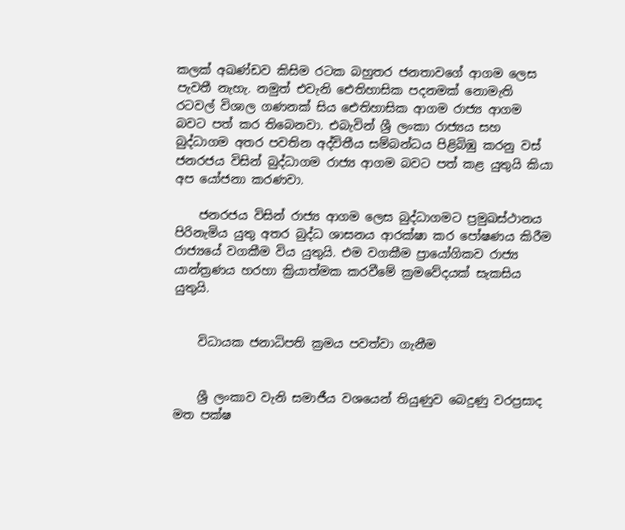කලක් අඛණ්ඩව කිසිම රටක බහුතර ජනතාවගේ ආගම ලෙස පැවතී නැහැ. නමුත් එවැනි ඓතිහාසික පදනමක් නොමැති රටවල් විශාල ගණනක් සිය ඓතිහාසික ආගම රාජ්‍ය ආගම බවට පත් කර තිබෙනවා. එබැවින් ශ්‍රී ලංකා රාජ්‍යය සහ බුද්ධාගම අතර පවතින අද්විතීය සම්බන්ධය පිළිබිඹු කරනු වස් ජනරජය විසින් බුද්ධාගම රාජ්‍ය ආගම බවට පත් කළ යුතුයි කියා අප යෝජනා කරණවා.

    ජනරජය විසින් රාජ්‍ය ආගම ලෙස බුද්ධාගමට ප්‍රමුඛස්ථානය පිරිනැමිය යුතු අතර බුද්ධ ශාසනය ආරක්ෂා කර පෝෂණය කිරීම රාජ්‍යයේ වගකීම විය යුතුයි. එම වගකීම ප්‍රායෝගිකව රාජ්‍ය යාන්ත්‍රණය හරහා ක්‍රියාත්මක කරවීමේ ක්‍රමවේදයක් සැකසිය යුතුයි.


    විධායක ජනාධිපති ක්‍රමය පවත්වා ගැනීම


    ශ්‍රී ලංකාව වැනි සමාජීය වශයෙන් තියුණුව බෙදුණු වරප්‍රසාද මත පක්ෂ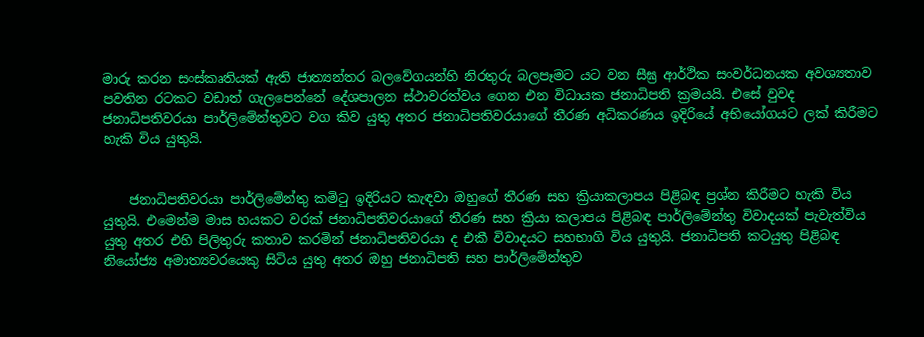මාරු කරන සංස්කෘතියක් ඇති ජාත්‍යන්තර බලවේගයන්හි නිරතුරු බලපෑමට යට වන සීඝ්‍ර ආර්ථික සංවර්ධනයක අවශ්‍යතාව පවතින රටකට වඩාත් ගැලපෙන්නේ දේශපාලන ස්ථාවරත්වය ගෙන එන විධායක ජනාධිපති ක්‍රමයයි. එසේ වුවද ජනාධිපතිවරයා පාර්ලිමේන්තුවට වග කිව යුතු අතර ජනාධිපතිවරයාගේ තීරණ අධිකරණය ඉදිරියේ අභියෝගයට ලක් කිරීමට හැකි විය යුතුයි.


    ජනාධිපතිවරයා පාර්ලිමේන්තු කමිටු ඉදිරියට කැඳවා ඔහුගේ තීරණ සහ ක්‍රියාකලාපය පිළිබඳ ප්‍රශ්න කිරීමට හැකි විය යුතුයි. එමෙන්ම මාස හයකට වරක් ජනාධිපතිවරයාගේ තීරණ සහ ක්‍රියා කලාපය පිළිබඳ පාර්ලිමේන්තු විවාදයක් පැවැත්විය යුතු අතර එහි පිලිතුරු කතාව කරමින් ජනාධිපතිවරයා ද එකී විවාදයට සහභාගි විය යුතුයි. ජනාධිපති කටයුතු පිළිබඳ නියෝජ්‍ය අමාත්‍යවරයෙකු සිටිය යුතු අතර ඔහු ජනාධිපති සහ පාර්ලිමේන්තුව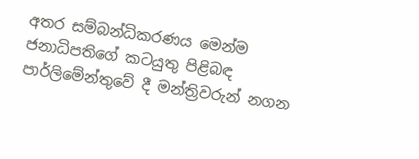අතර සම්බන්ධිකරණය මෙන්ම ජනාධිපතිගේ කටයුතු පිළිබඳ පාර්ලිමේන්තුවේ දී මන්ත්‍රිවරුන් නගන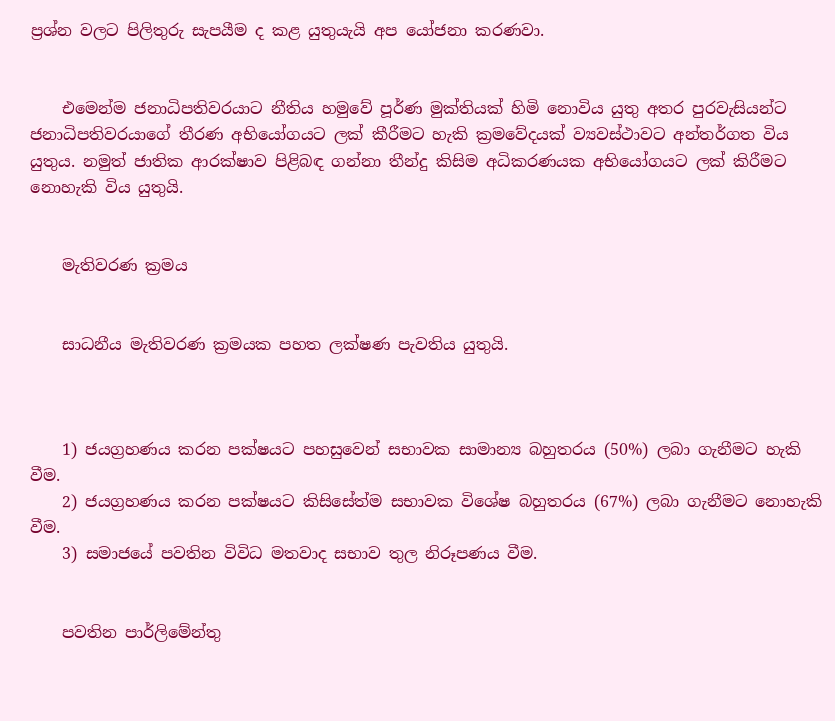ප්‍රශ්න වලට පිලිතුරු සැපයීම ද කළ යුතුයැයි අප යෝජනා කරණවා.


    එමෙන්ම ජනාධිපතිවරයාට නීතිය හමුවේ පූර්ණ මුක්තියක් හිමි නොවිය යුතු අතර පුරවැසියන්ට ජනාධිපතිවරයාගේ තීරණ අභියෝගයට ලක් කීරීමට හැකි ක්‍රමවේදයක් ව්‍යවස්ථාවට අන්තර්ගත විය යුතුය. නමුත් ජාතික ආරක්ෂාව පිළිබඳ ගන්නා තීන්දු කිසිම අධිකරණයක අභියෝගයට ලක් කිරීමට නොහැකි විය යුතුයි.


    මැතිවරණ ක්‍රමය


    සාධනීය මැතිවරණ ක්‍රමයක පහත ලක්ෂණ පැවතිය යුතුයි.



    1) ජයග්‍රහණය කරන පක්ෂයට පහසුවෙන් සභාවක සාමාන්‍ය බහුතරය (50%) ලබා ගැනීමට හැකි වීම.
    2) ජයග්‍රහණය කරන පක්ෂයට කිසිසේත්ම සභාවක විශේෂ බහුතරය (67%) ලබා ගැනීමට නොහැකි වීම.
    3) සමාජයේ පවතින විවිධ මතවාද සභාව තුල නිරූපණය වීම.


    පවතින පාර්ලිමේන්තු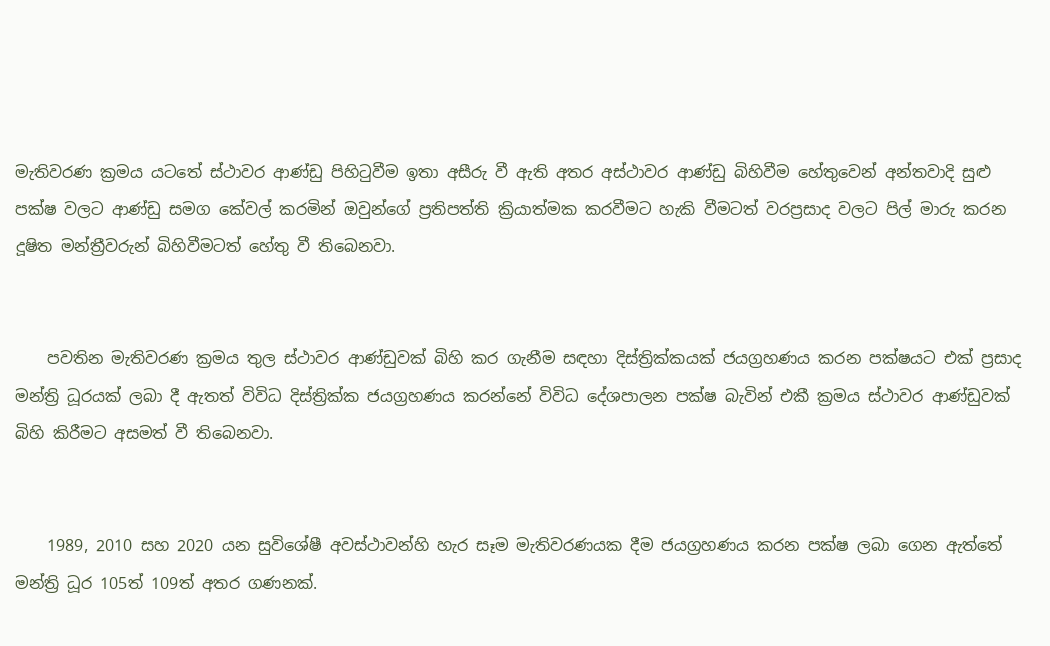මැතිවරණ ක්‍රමය යටතේ ස්ථාවර ආණ්ඩු පිහිටුවීම ඉතා අසීරු වී ඇති අතර අස්ථාවර ආණ්ඩු බිහිවීම හේතුවෙන් අන්තවාදි සුළු පක්ෂ වලට ආණ්ඩු සමග කේවල් කරමින් ඔවුන්ගේ ප්‍රතිපත්ති ක්‍රියාත්මක කරවීමට හැකි වීමටත් වරප්‍රසාද වලට පිල් මාරු කරන දූෂිත මන්ත්‍රීවරුන් බිහිවීමටත් හේතු වී තිබෙනවා.


    පවතින මැතිවරණ ක්‍රමය තුල ස්ථාවර ආණ්ඩුවක් බිහි කර ගැනීම සඳහා දිස්ත්‍රික්කයක් ජයග්‍රහණය කරන පක්ෂයට එක් ප්‍රසාද මන්ත්‍රි ධූරයක් ලබා දී ඇතත් විවිධ දිස්ත්‍රික්ක ජයග්‍රහණය කරන්නේ විවිධ දේශපාලන පක්ෂ බැවින් එකී ක්‍රමය ස්ථාවර ආණ්ඩුවක් බිහි කිරීමට අසමත් වී තිබෙනවා.


    1989, 2010 සහ 2020 යන සුවිශේෂී අවස්ථාවන්හි හැර සෑම මැතිවරණයක දීම ජයග්‍රහණය කරන පක්ෂ ලබා ගෙන ඇත්තේ මන්ත්‍රි ධූර 105ත් 109ත් අතර ගණනක්.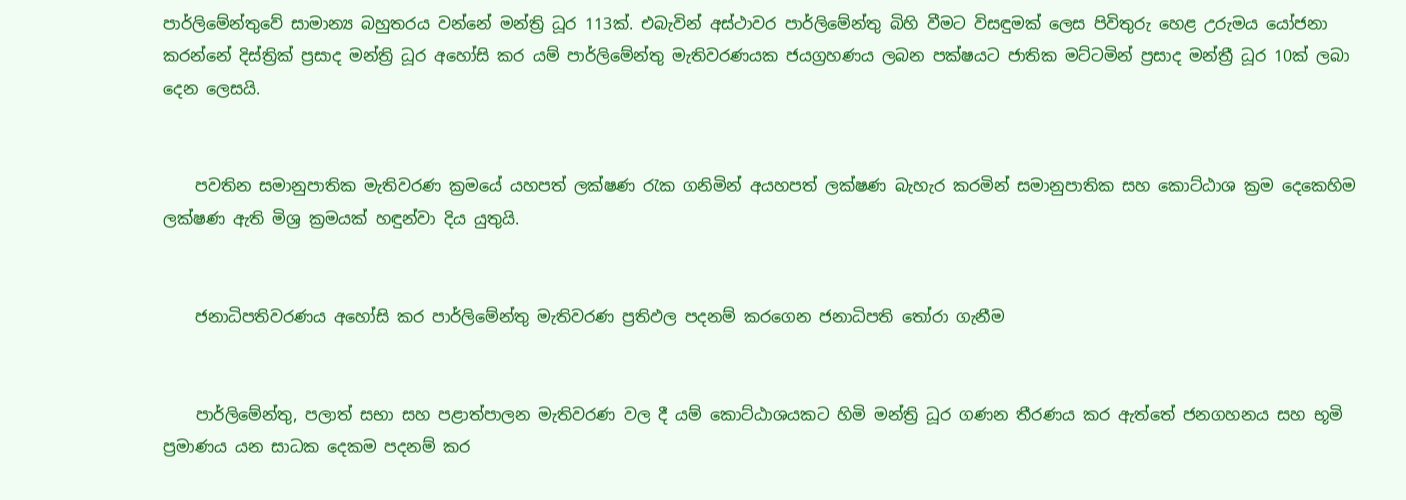පාර්ලිමේන්තුවේ සාමාන්‍ය බහුතරය වන්නේ මන්ත්‍රි ධූර 113ක්. එබැවින් අස්ථාවර පාර්ලිමේන්තු බිහි වීමට විසඳුමක් ලෙස පිවිතුරු හෙළ උරුමය යෝජනා කරන්නේ දිස්ත්‍රික් ප්‍රසාද මන්ත්‍රි ධූර අහෝසි කර යම් පාර්ලිමේන්තු මැතිවරණයක ජයග්‍රහණය ලබන පක්ෂයට ජාතික මට්ටමින් ප්‍රසාද මන්ත්‍රී ධූර 10ක් ලබා දෙන ලෙසයි.


    පවතින සමානුපාතික මැතිවරණ ක්‍රමයේ යහපත් ලක්ෂණ රැක ගනිමින් අයහපත් ලක්ෂණ බැහැර කරමින් සමානුපාතික සහ කොට්ඨාශ ක්‍රම දෙකෙහිම ලක්ෂණ ඇති මිශ්‍ර ක්‍රමයක් හඳුන්වා දිය යුතුයි.


    ජනාධිපතිවරණය අහෝසි කර පාර්ලිමේන්තු මැතිවරණ ප්‍රතිඵල පදනම් කරගෙන ජනාධිපති තෝරා ගැනීම


    පාර්ලිමේන්තු, පලාත් සභා සහ පළාත්පාලන මැතිවරණ වල දී යම් කොට්ඨාශයකට හිමි මන්ත්‍රි ධූර ගණන තීරණය කර ඇත්තේ ජනගහනය සහ භූමි ප්‍රමාණය යන සාධක දෙකම පදනම් කර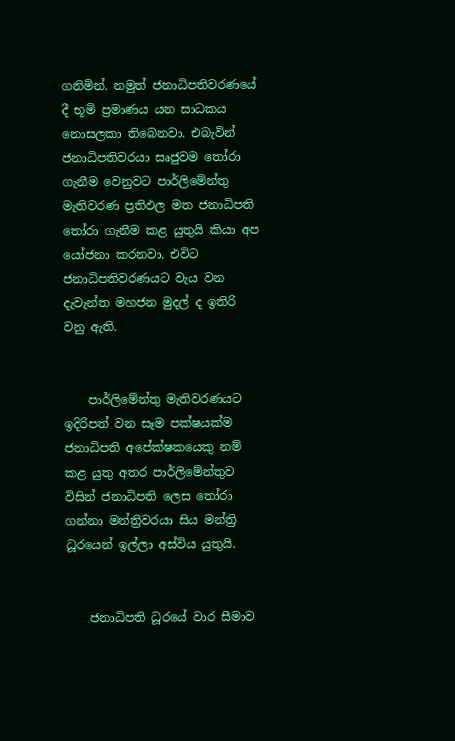ගනිමින්. නමුත් ජනාධිපතිවරණයේ දී භූමි ප්‍රමාණය යන සාධකය නොසලකා තිබෙනවා. එබැවින් ජනාධිපතිවරයා සෘජුවම තෝරා ගැනීම වෙනුවට පාර්ලිමේන්තු මැතිවරණ ප්‍රතිඵල මත ජනාධිපති තෝරා ගැනීම කළ යුතුයි කියා අප යෝජනා කරනවා. එවිට ජනාධිපතිවරණයට වැය වන දැවැන්ත මහජන මුදල් ද ඉතිරි වනු ඇති.


    පාර්ලිමේන්තු මැතිවරණයට ඉදිරිපත් වන සෑම පක්ෂයක්ම ජනාධිපති අපේක්ෂකයෙකු නම් කළ යුතු අතර පාර්ලිමේන්තුව විසින් ජනාධිපති ලෙස තෝරා ගන්නා මන්ත්‍රිවරයා සිය මන්ත්‍රි ධූරයෙන් ඉල්ලා අස්විය යුතුයි.


    ජනාධිපති ධූරයේ වාර සීමාව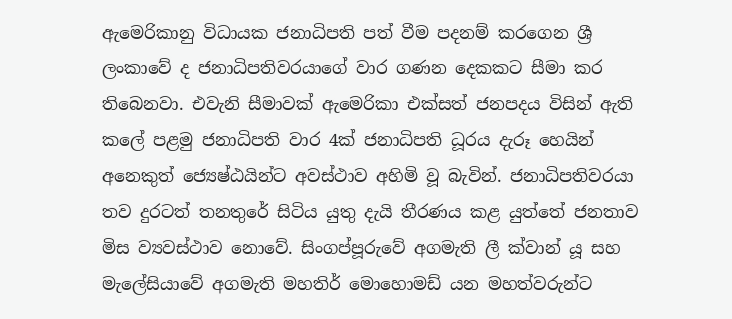ඇමෙරිකානු විධායක ජනාධිපති පත් වීම පදනම් කරගෙන ශ්‍රී ලංකාවේ ද ජනාධිපතිවරයාගේ වාර ගණන දෙකකට සීමා කර තිබෙනවා. එවැනි සීමාවක් ඇමෙරිකා එක්සත් ජනපදය විසින් ඇති කලේ පළමු ජනාධිපති වාර 4ක් ජනාධිපති ධූරය දැරූ හෙයින් අනෙකුත් ජ්‍යෙෂ්ඨයින්ට අවස්ථාව අහිමි වූ බැවින්. ජනාධිපතිවරයා තව දුරටත් තනතුරේ සිටිය යුතු දැයි තීරණය කළ යුත්තේ ජනතාව මිස ව්‍යවස්ථාව නොවේ. සිංගප්පූරුවේ අගමැති ලී ක්වාන් යූ සහ මැලේසියාවේ අගමැති මහතිර් මොහොමඩ් යන මහත්වරුන්ට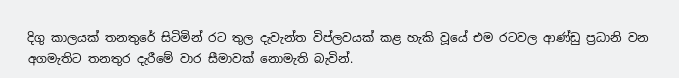දිගු කාලයක් තනතුරේ සිටිමින් රට තුල දැවැන්ත විප්ලවයක් කළ හැකි වූයේ එම රටවල ආණ්ඩු ප්‍රධානි වන අගමැතිට තනතුර දැරීමේ වාර සීමාවක් නොමැති බැවින්.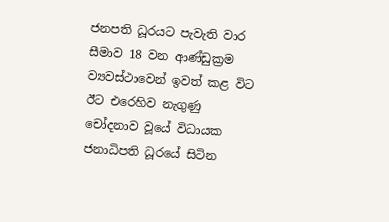ජනපති ධූරයට පැවැති වාර සීමාව 18 වන ආණ්ඩුක්‍රම ව්‍යවස්ථාවෙන් ඉවත් කළ විට ඊට එරෙහිව නැගුණු චෝදනාව වූයේ විධායක ජනාධිපති ධූරයේ සිටින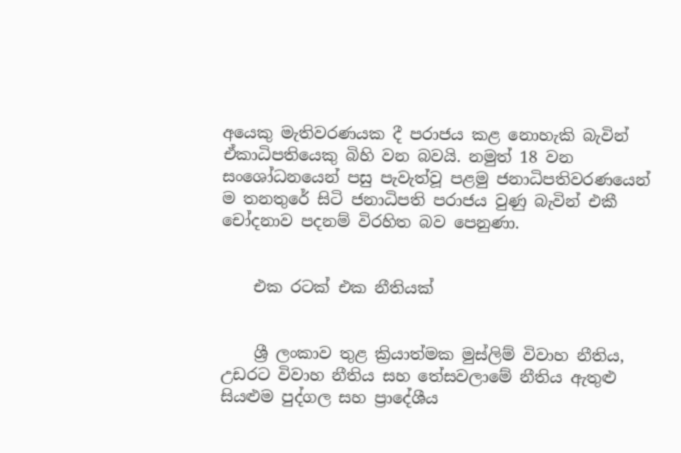අයෙකු මැතිවරණයක දී පරාජය කළ නොහැකි බැවින් ඒකාධිපතියෙකු බිහි වන බවයි. නමුත් 18 වන සංශෝධනයෙන් පසු පැවැත්වූ පළමු ජනාධිපතිවරණයෙන් ම තනතුරේ සිටි ජනාධිපති පරාජය වුණු බැවින් එකී චෝදනාව පදනම් විරහිත බව පෙනුණා.


    එක රටක් එක නීතියක්


    ශ්‍රී ලංකාව තුළ ක්‍රියාත්මක මුස්ලිම් විවාහ නීතිය, උඩරට විවාහ නීතිය සහ තේසවලාමේ නීතිය ඇතුළු සියළුම පුද්ගල සහ ප්‍රාදේශීය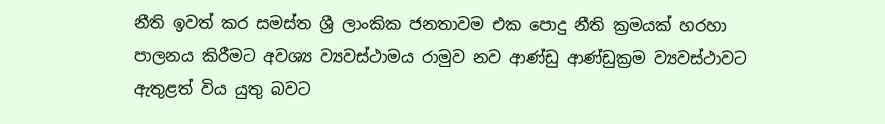නීති ඉවත් කර සමස්ත ශ්‍රී ලාංකික ජනතාවම එක පොදු නීති ක්‍රමයක් හරහා පාලනය කිරීමට අවශ්‍ය ව්‍යවස්ථාමය රාමුව නව ආණ්ඩු ආණ්ඩුක්‍රම ව්‍යවස්ථාවට ඇතුළත් විය යුතු බවට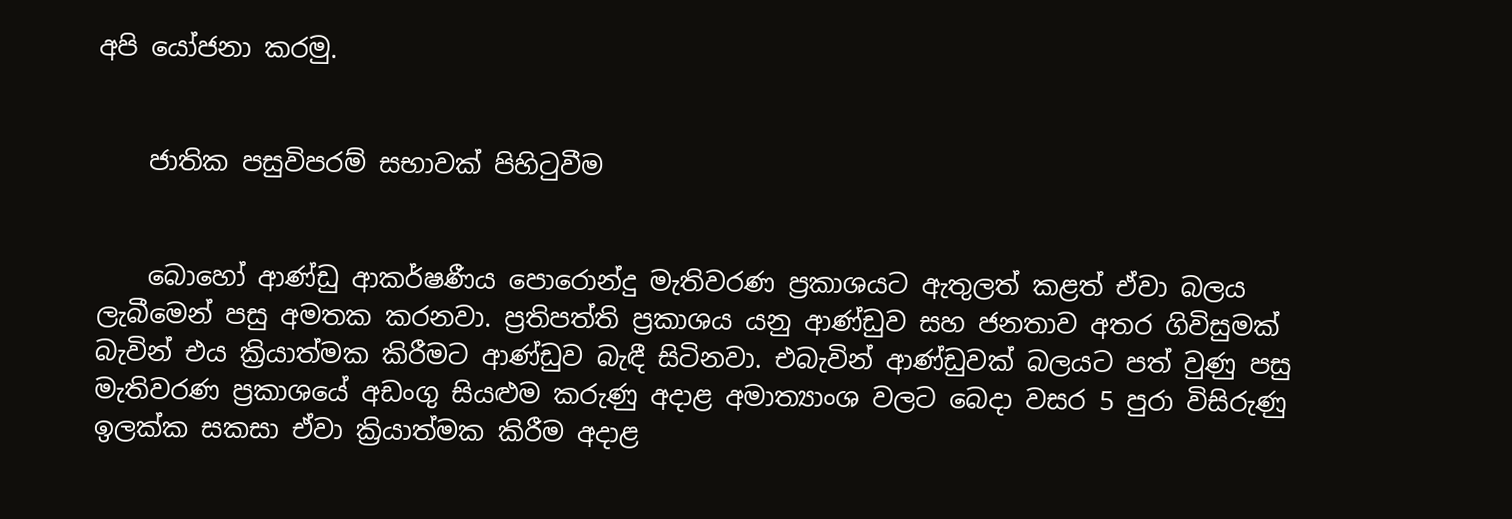අපි යෝජනා කරමු.


    ජාතික පසුවිපරම් සභාවක් පිහිටුවීම


    බොහෝ ආණ්ඩු ආකර්ෂණීය පොරොන්දු මැතිවරණ ප්‍රකාශයට ඇතුලත් කළත් ඒවා බලය ලැබීමෙන් පසු අමතක කරනවා. ප්‍රතිපත්ති ප්‍රකාශය යනු ආණ්ඩුව සහ ජනතාව අතර ගිවිසුමක් බැවින් එය ක්‍රියාත්මක කිරීමට ආණ්ඩුව බැඳී සිටිනවා. එබැවින් ආණ්ඩුවක් බලයට පත් වුණු පසු මැතිවරණ ප්‍රකාශයේ අඩංගු සියළුම කරුණු අදාළ අමාත්‍යාංශ වලට බෙදා වසර 5 පුරා විසිරුණු ඉලක්ක සකසා ඒවා ක්‍රියාත්මක කිරීම අදාළ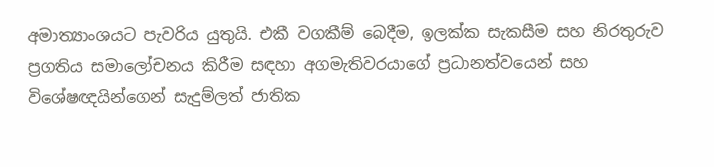අමාත්‍යාංශයට පැවරිය යුතුයි. එකී වගකීම් බෙදීම, ඉලක්ක සැකසීම සහ නිරතුරුව ප්‍රගතිය සමාලෝචනය කිරීම සඳහා අගමැතිවරයාගේ ප්‍රධානත්වයෙන් සහ විශේෂඥයින්ගෙන් සැදුම්ලත් ජාතික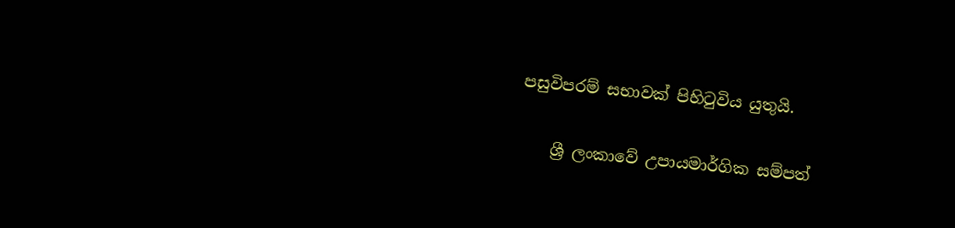පසුවිපරම් සභාවක් පිහිටුවිය යුතුයි.


    ශ්‍රී ලංකාවේ උපායමාර්ගික සම්පත්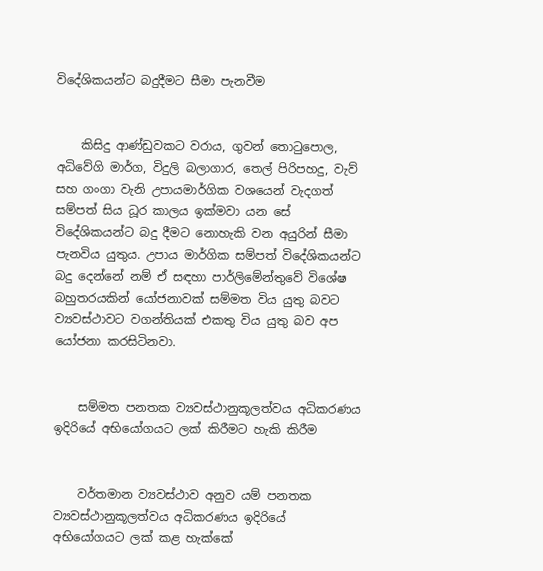විදේශිකයන්ට බදුදීමට සීමා පැනවීම


    කිසිදු ආණ්ඩුවකට වරාය, ගුවන් තොටුපොල, අධිවේගි මාර්ග, විදුලි බලාගාර, තෙල් පිරිපහදු, වැව් සහ ගංගා වැනි උපායමාර්ගික වශයෙන් වැදගත් සම්පත් සිය ධූර කාලය ඉක්මවා යන සේ විදේශිකයන්ට බදු දීමට නොහැකි වන අයුරින් සීමා පැනවිය යුතුය. උපාය මාර්ගික සම්පත් විදේශිකයන්ට බදු දෙන්නේ නම් ඒ සඳහා පාර්ලිමේන්තුවේ විශේෂ බහුතරයකින් යෝජනාවක් සම්මත විය යුතු බවට ව්‍යවස්ථාවට වගන්තියක් එකතු විය යුතු බව අප යෝජනා කරසිටිනවා.


    සම්මත පනතක ව්‍යවස්ථානුකූලත්වය අධිකරණය ඉදිරියේ අභියෝගයට ලක් කිරීමට හැකි කිරීම


    වර්තමාන ව්‍යවස්ථාව අනුව යම් පනතක ව්‍යවස්ථානුකූලත්වය අධිකරණය ඉදිරියේ අභියෝගයට ලක් කළ හැක්කේ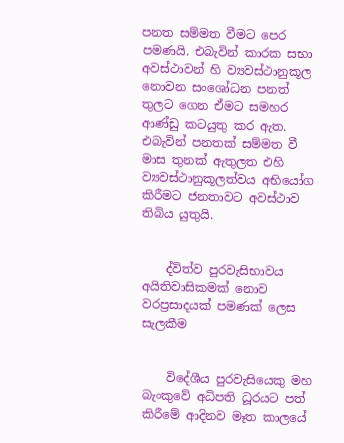පනත සම්මත වීමට පෙර පමණයි. එබැවින් කාරක සභා අවස්ථාවන් හි ව්‍යවස්ථානුකූල නොවන සංශෝධන පනත් තුලට ගෙන ඒමට සමහර ආණ්ඩු කටයුතු කර ඇත. එබැවින් පනතක් සම්මත වී මාස තුනක් ඇතුලත එහි ව්‍යවස්ථානුකූලත්වය අභියෝග කිරීමට ජනතාවට අවස්ථාව තිබිය යුතුයි.


    ද්විත්ව පුරවැසිභාවය අයිතිවාසිකමක් නොව වරප්‍රසාදයක් පමණක් ලෙස සැලකීම


    විදේශීය පුරවැසියෙකු මහ බැංකුවේ අධිපති ධූරයට පත් කිරීමේ ආදිනව මෑත කාලයේ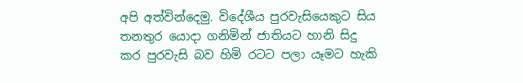අපි අත්වින්දෙමු. විදේශීය පුරවැසියෙකුට සිය තනතුර යොදා ගනිමින් ජාතියට හානි සිදු කර පුරවැසි බව හිමි රටට පලා යෑමට හැකි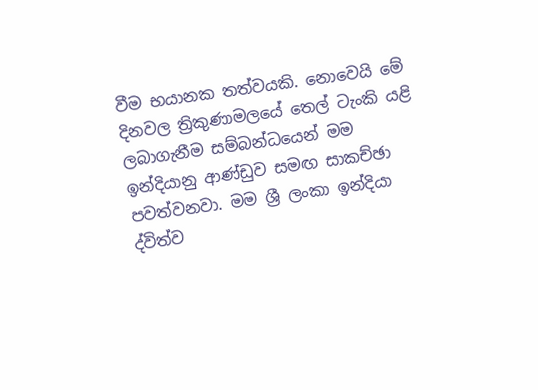වීම භයානක තත්වයකි. නොවෙයි මේ දිනවල ත්‍රිකුණාමලයේ තෙල් ටැංකි යළි ලබාගැනීම සම්බන්ධයෙන් මම ඉන්දියානු ආණ්ඩුව සමඟ සාකච්ඡා පවත්වනවා. මම ශ්‍රී ලංකා ඉන්දියා ද්විත්ව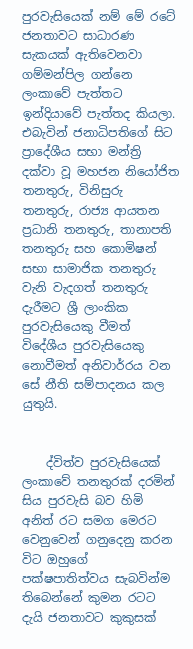පුරවැසියෙක් නම් මේ රටේ ජනතාවට සාධාරණ සැකයක් ඇතිවෙනවා ගම්මන්පිල ගන්නෙ ලංකාවේ පැත්තට ඉන්දියාවේ පැත්තද කියලා. එබැවින් ජනාධිපතිගේ සිට ප්‍රාදේශීය සභා මන්ත්‍රි දක්වා වූ මහජන නියෝජිත තනතුරු, විනිසුරු තනතුරු, රාජ්‍ය ආයතන ප්‍රධානි තනතුරු, තානාපති තනතුරු සහ කොමිෂන් සභා සාමාජික තනතුරු වැනි වැදගත් තනතුරු දැරීමට ශ්‍රී ලාංකික පුරවැසියෙකු වීමත් විදේශීය පුරවැසියෙකු නොවීමත් අනිවාර්රය වන සේ නීති සම්පාදනය කල යුතුයි.


    ද්විත්ව පුරවැසියෙක් ලංකාවේ තනතුරක් දරමින් සිය පුරවැසි බව හිමි අනිත් රට සමග මෙරට වෙනුවෙන් ගනුදෙනු කරන විට ඔහුගේ පක්ෂපාතිත්වය සැබවින්ම තිබෙන්නේ කුමන රටට දැයි ජනතාවට කුකුසක්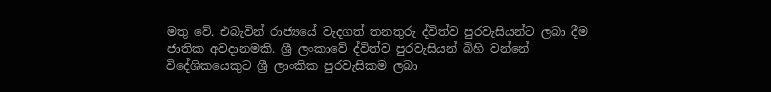මතු වේ. එබැවින් රාජ්‍යයේ වැදගත් තනතුරු ද්විත්ව පුරවැසියන්ට ලබා දීම ජාතික අවදානමකි. ශ්‍රී ලංකාවේ ද්විත්ව පුරවැසියන් බිහි වන්නේ විදේශිකයෙකුට ශ්‍රී ලාංකික පුරවැසිකම ලබා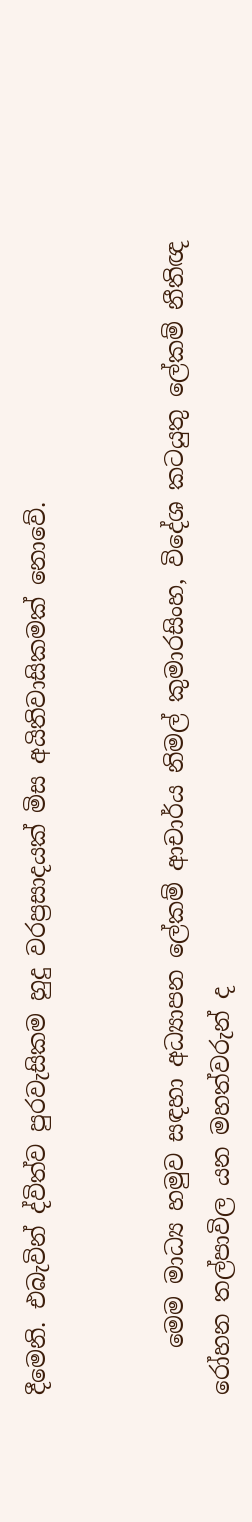දීමෙනි. එබැවින් ද්විත්ව පුරවැසිකම හුදු වරප්‍රසාදයක් මිස අයිතිවාසිකමක් නොවේ.


    මෙම මාධ්‍ය හමුව සඳහා අධ්‍යාපන ලේකම් ආචාර්ය නිමල් කුමාරසිංහ, විදේශ කටයුතු ලේකම් නීතිඥ රෝහන තල්පාවිල යන මහත්වරුන් ද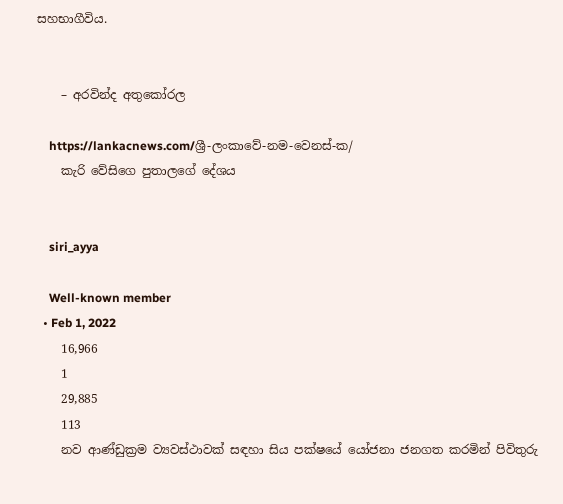සහභාගීවිය.


    – අරවින්ද අතුකෝරල

    https://lankacnews.com/ශ්‍රී-ලංකාවේ-නම-වෙනස්-ක/
    කැරි වේසිගෙ පුතාලගේ දේශය


    siri_ayya

    Well-known member
  • Feb 1, 2022
    16,966
    1
    29,885
    113
    නව ආණ්ඩුක්‍රම ව්‍යවස්ථාවක් සඳහා සිය පක්ෂයේ යෝජනා ජනගත කරමින් පිවිතුරු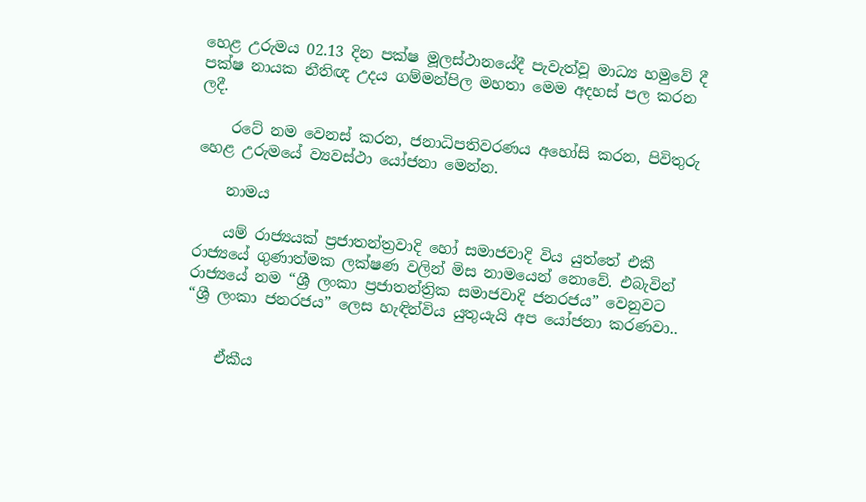හෙළ උරුමය 02.13 දින පක්ෂ මූලස්ථානයේදී පැවැත්වූ මාධ්‍ය හමුවේ දී පක්ෂ නායක නීතිඥ උදය ගම්මන්පිල මහතා මෙම අදහස් පල කරන ලදී.

    රටේ නම වෙනස් කරන, ජනාධිපතිවරණය අහෝසි කරන, පිවිතුරු හෙළ උරුමයේ ව්‍යවස්ථා යෝජනා මෙන්න.

    නාමය

    යම් රාජ්‍යයක් ප්‍රජාතන්ත්‍රවාදි හෝ සමාජවාදි විය යුත්තේ එකී රාජ්‍යයේ ගුණාත්මක ලක්ෂණ වලින් මිස නාමයෙන් නොවේ. එබැවින් රාජ්‍යයේ නම “ශ්‍රී ලංකා ප්‍රජාතන්ත්‍රික සමාජවාදි ජනරජය” වෙනුවට “ශ්‍රී ලංකා ජනරජය” ලෙස හැඳින්විය යුතුයැයි අප යෝජනා කරණවා..


    ඒකීය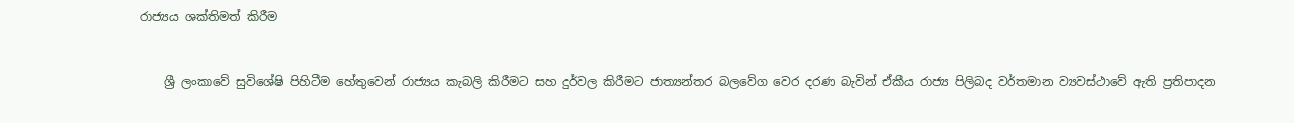රාජ්‍යය ශක්තිමත් කිරීම


    ශ්‍රී ලංකාවේ සුවිශේෂි පිහිටීම හේතුවෙන් රාජ්‍යය කැබලි කිරීමට සහ දුර්වල කිරීමට ජාත්‍යන්තර බලවේග වෙර දරණ බැවින් ඒකීය රාජ්‍ය පිලිබද වර්තමාන ව්‍යවස්ථාවේ ඇති ප්‍රතිපාදන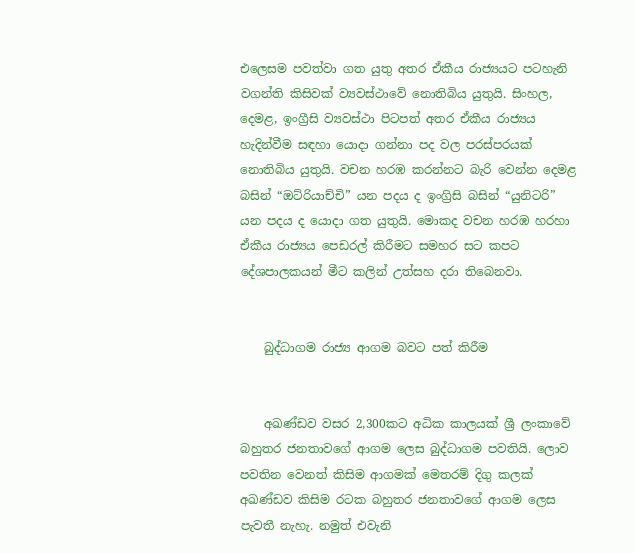එලෙසම පවත්වා ගත යුතු අතර ඒකීය රාජ්‍යයට පටහැනි වගන්ති කිසිවක් ව්‍යවස්ථාවේ නොතිබිය යුතුයි. සිංහල, දෙමළ, ඉංග්‍රීසි ව්‍යවස්ථා පිටපත් අතර ඒකීය රාජ්‍යය හැදින්වීම සඳහා යොදා ගන්නා පද වල පරස්පරයක් නොතිබිය යුතුයි. වචන හරඹ කරන්නට බැරි වෙන්න දෙමළ බසින් “ඔට්රියාච්චි” යන පදය ද ඉංග්‍රිසි බසින් “යුනිටරි” යන පදය ද යොදා ගත යුතුයි. මොකද වචන හරඹ හරහා ඒකීය රාජ්‍යය පෙඩරල් කිරීමට සමහර සට කපට දේශපාලකයන් මීට කලින් උත්සහ දරා තිබෙනවා.


    බුද්ධාගම රාජ්‍ය ආගම බවට පත් කිරීම


    අඛණ්ඩව වසර 2,300කට අධික කාලයක් ශ්‍රී ලංකාවේ බහුතර ජනතාවගේ ආගම ලෙස බුද්ධාගම පවතියි. ලොව පවතින වෙනත් කිසිම ආගමක් මෙතරම් දිගු කලක් අඛණ්ඩව කිසිම රටක බහුතර ජනතාවගේ ආගම ලෙස පැවතී නැහැ. නමුත් එවැනි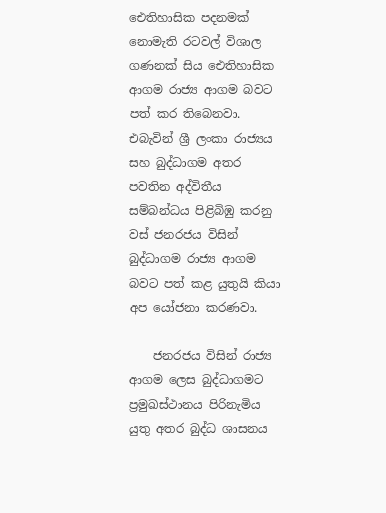ඓතිහාසික පදනමක් නොමැති රටවල් විශාල ගණනක් සිය ඓතිහාසික ආගම රාජ්‍ය ආගම බවට පත් කර තිබෙනවා. එබැවින් ශ්‍රී ලංකා රාජ්‍යය සහ බුද්ධාගම අතර පවතින අද්විතීය සම්බන්ධය පිළිබිඹු කරනු වස් ජනරජය විසින් බුද්ධාගම රාජ්‍ය ආගම බවට පත් කළ යුතුයි කියා අප යෝජනා කරණවා.

    ජනරජය විසින් රාජ්‍ය ආගම ලෙස බුද්ධාගමට ප්‍රමුඛස්ථානය පිරිනැමිය යුතු අතර බුද්ධ ශාසනය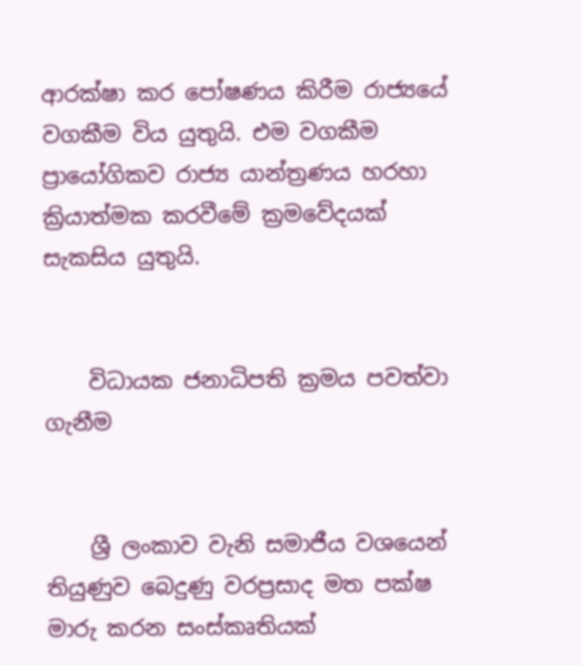ආරක්ෂා කර පෝෂණය කිරීම රාජ්‍යයේ වගකීම විය යුතුයි. එම වගකීම ප්‍රායෝගිකව රාජ්‍ය යාන්ත්‍රණය හරහා ක්‍රියාත්මක කරවීමේ ක්‍රමවේදයක් සැකසිය යුතුයි.


    විධායක ජනාධිපති ක්‍රමය පවත්වා ගැනීම


    ශ්‍රී ලංකාව වැනි සමාජීය වශයෙන් තියුණුව බෙදුණු වරප්‍රසාද මත පක්ෂ මාරු කරන සංස්කෘතියක්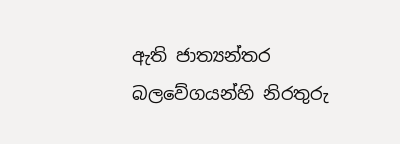ඇති ජාත්‍යන්තර බලවේගයන්හි නිරතුරු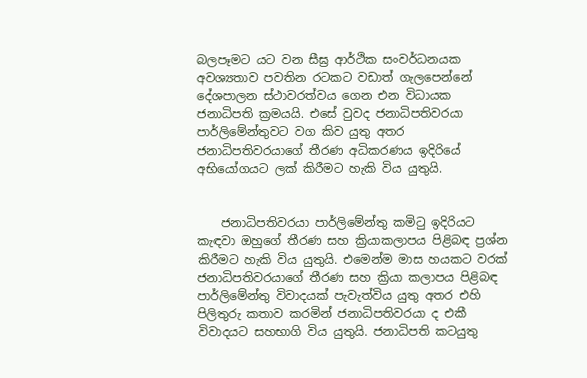බලපෑමට යට වන සීඝ්‍ර ආර්ථික සංවර්ධනයක අවශ්‍යතාව පවතින රටකට වඩාත් ගැලපෙන්නේ දේශපාලන ස්ථාවරත්වය ගෙන එන විධායක ජනාධිපති ක්‍රමයයි. එසේ වුවද ජනාධිපතිවරයා පාර්ලිමේන්තුවට වග කිව යුතු අතර ජනාධිපතිවරයාගේ තීරණ අධිකරණය ඉදිරියේ අභියෝගයට ලක් කිරීමට හැකි විය යුතුයි.


    ජනාධිපතිවරයා පාර්ලිමේන්තු කමිටු ඉදිරියට කැඳවා ඔහුගේ තීරණ සහ ක්‍රියාකලාපය පිළිබඳ ප්‍රශ්න කිරීමට හැකි විය යුතුයි. එමෙන්ම මාස හයකට වරක් ජනාධිපතිවරයාගේ තීරණ සහ ක්‍රියා කලාපය පිළිබඳ පාර්ලිමේන්තු විවාදයක් පැවැත්විය යුතු අතර එහි පිලිතුරු කතාව කරමින් ජනාධිපතිවරයා ද එකී විවාදයට සහභාගි විය යුතුයි. ජනාධිපති කටයුතු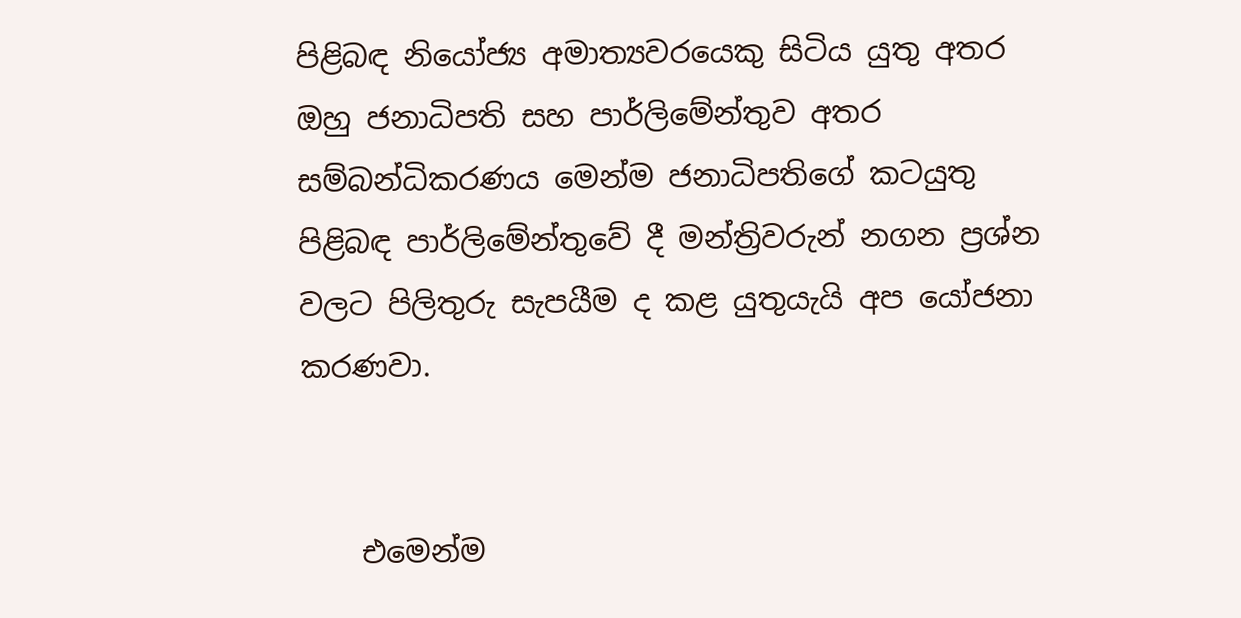පිළිබඳ නියෝජ්‍ය අමාත්‍යවරයෙකු සිටිය යුතු අතර ඔහු ජනාධිපති සහ පාර්ලිමේන්තුව අතර සම්බන්ධිකරණය මෙන්ම ජනාධිපතිගේ කටයුතු පිළිබඳ පාර්ලිමේන්තුවේ දී මන්ත්‍රිවරුන් නගන ප්‍රශ්න වලට පිලිතුරු සැපයීම ද කළ යුතුයැයි අප යෝජනා කරණවා.


    එමෙන්ම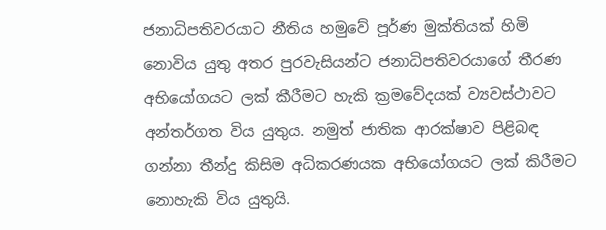ජනාධිපතිවරයාට නීතිය හමුවේ පූර්ණ මුක්තියක් හිමි නොවිය යුතු අතර පුරවැසියන්ට ජනාධිපතිවරයාගේ තීරණ අභියෝගයට ලක් කීරීමට හැකි ක්‍රමවේදයක් ව්‍යවස්ථාවට අන්තර්ගත විය යුතුය. නමුත් ජාතික ආරක්ෂාව පිළිබඳ ගන්නා තීන්දු කිසිම අධිකරණයක අභියෝගයට ලක් කිරීමට නොහැකි විය යුතුයි.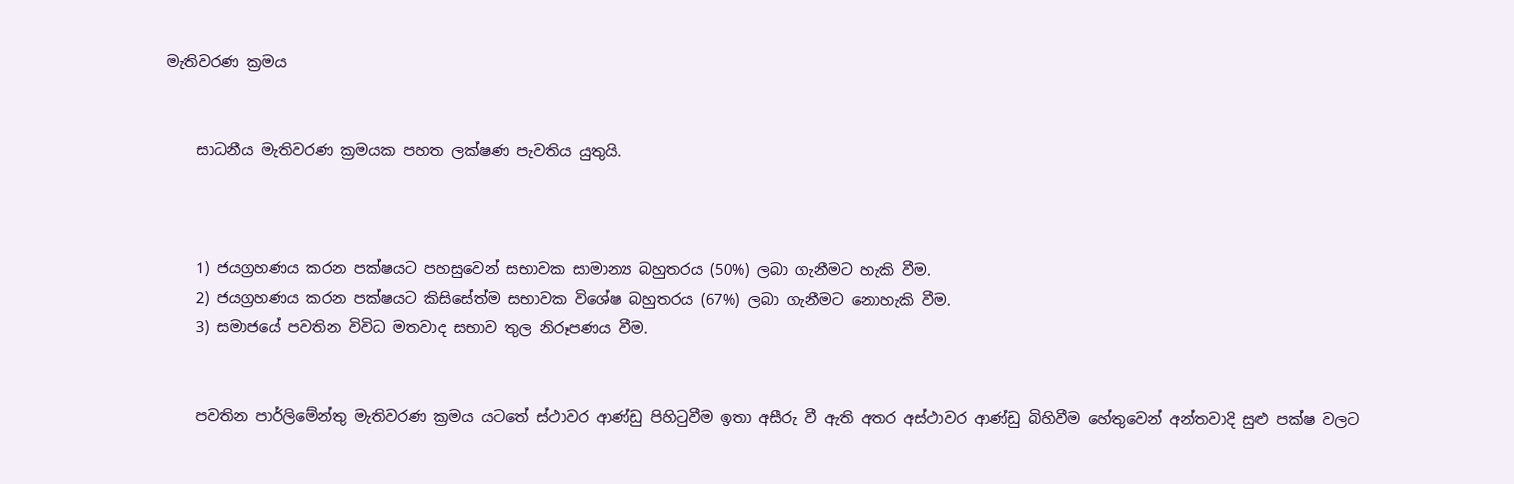මැතිවරණ ක්‍රමය


    සාධනීය මැතිවරණ ක්‍රමයක පහත ලක්ෂණ පැවතිය යුතුයි.



    1) ජයග්‍රහණය කරන පක්ෂයට පහසුවෙන් සභාවක සාමාන්‍ය බහුතරය (50%) ලබා ගැනීමට හැකි වීම.
    2) ජයග්‍රහණය කරන පක්ෂයට කිසිසේත්ම සභාවක විශේෂ බහුතරය (67%) ලබා ගැනීමට නොහැකි වීම.
    3) සමාජයේ පවතින විවිධ මතවාද සභාව තුල නිරූපණය වීම.


    පවතින පාර්ලිමේන්තු මැතිවරණ ක්‍රමය යටතේ ස්ථාවර ආණ්ඩු පිහිටුවීම ඉතා අසීරු වී ඇති අතර අස්ථාවර ආණ්ඩු බිහිවීම හේතුවෙන් අන්තවාදි සුළු පක්ෂ වලට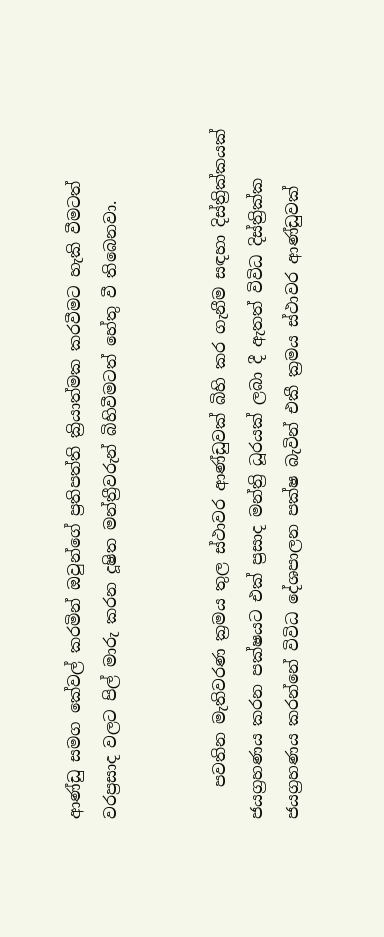ආණ්ඩු සමග කේවල් කරමින් ඔවුන්ගේ ප්‍රතිපත්ති ක්‍රියාත්මක කරවීමට හැකි වීමටත් වරප්‍රසාද වලට පිල් මාරු කරන දූෂිත මන්ත්‍රීවරුන් බිහිවීමටත් හේතු වී තිබෙනවා.


    පවතින මැතිවරණ ක්‍රමය තුල ස්ථාවර ආණ්ඩුවක් බිහි කර ගැනීම සඳහා දිස්ත්‍රික්කයක් ජයග්‍රහණය කරන පක්ෂයට එක් ප්‍රසාද මන්ත්‍රි ධූරයක් ලබා දී ඇතත් විවිධ දිස්ත්‍රික්ක ජයග්‍රහණය කරන්නේ විවිධ දේශපාලන පක්ෂ බැවින් එකී ක්‍රමය ස්ථාවර ආණ්ඩුවක්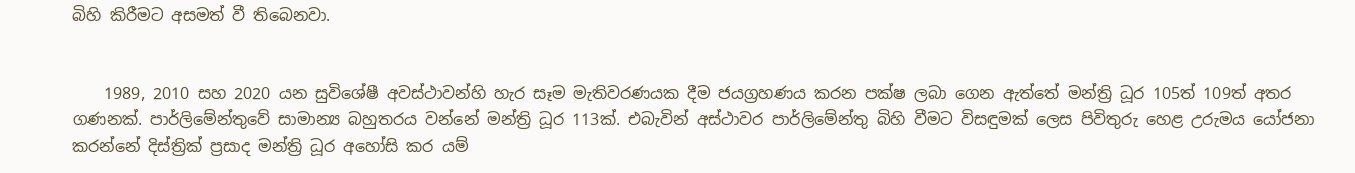බිහි කිරීමට අසමත් වී තිබෙනවා.


    1989, 2010 සහ 2020 යන සුවිශේෂී අවස්ථාවන්හි හැර සෑම මැතිවරණයක දීම ජයග්‍රහණය කරන පක්ෂ ලබා ගෙන ඇත්තේ මන්ත්‍රි ධූර 105ත් 109ත් අතර ගණනක්. පාර්ලිමේන්තුවේ සාමාන්‍ය බහුතරය වන්නේ මන්ත්‍රි ධූර 113ක්. එබැවින් අස්ථාවර පාර්ලිමේන්තු බිහි වීමට විසඳුමක් ලෙස පිවිතුරු හෙළ උරුමය යෝජනා කරන්නේ දිස්ත්‍රික් ප්‍රසාද මන්ත්‍රි ධූර අහෝසි කර යම්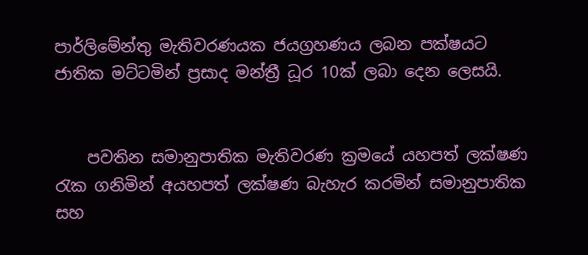පාර්ලිමේන්තු මැතිවරණයක ජයග්‍රහණය ලබන පක්ෂයට ජාතික මට්ටමින් ප්‍රසාද මන්ත්‍රී ධූර 10ක් ලබා දෙන ලෙසයි.


    පවතින සමානුපාතික මැතිවරණ ක්‍රමයේ යහපත් ලක්ෂණ රැක ගනිමින් අයහපත් ලක්ෂණ බැහැර කරමින් සමානුපාතික සහ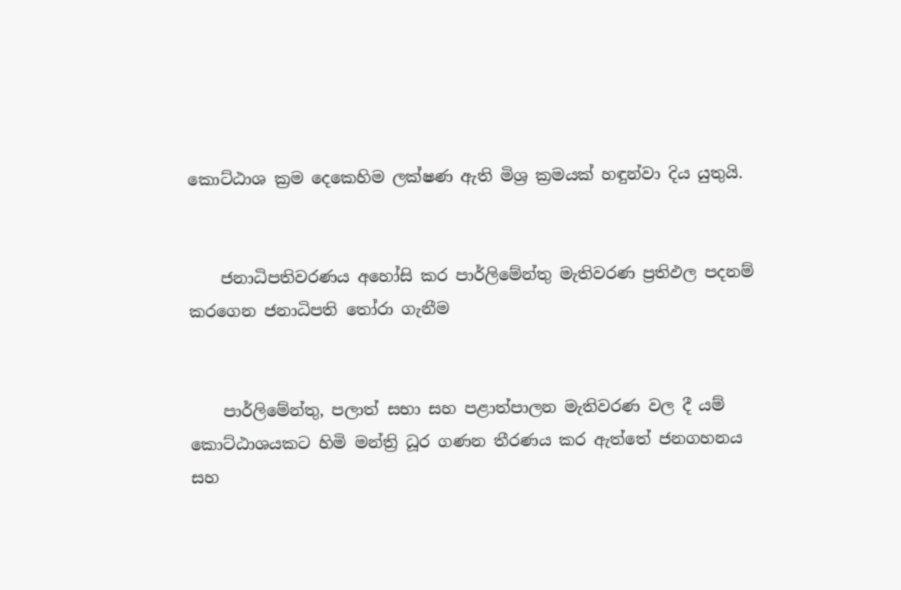කොට්ඨාශ ක්‍රම දෙකෙහිම ලක්ෂණ ඇති මිශ්‍ර ක්‍රමයක් හඳුන්වා දිය යුතුයි.


    ජනාධිපතිවරණය අහෝසි කර පාර්ලිමේන්තු මැතිවරණ ප්‍රතිඵල පදනම් කරගෙන ජනාධිපති තෝරා ගැනීම


    පාර්ලිමේන්තු, පලාත් සභා සහ පළාත්පාලන මැතිවරණ වල දී යම් කොට්ඨාශයකට හිමි මන්ත්‍රි ධූර ගණන තීරණය කර ඇත්තේ ජනගහනය සහ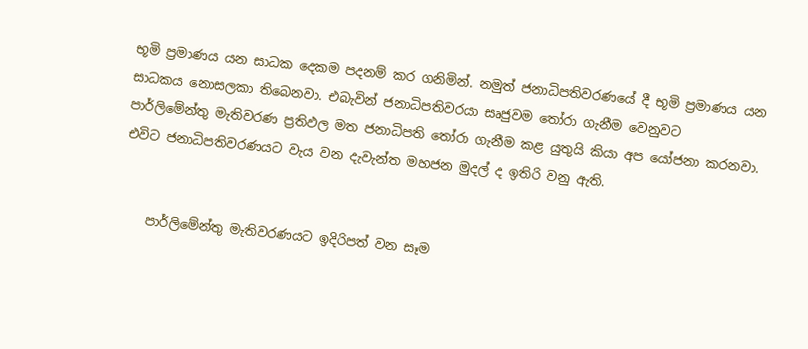භූමි ප්‍රමාණය යන සාධක දෙකම පදනම් කර ගනිමින්. නමුත් ජනාධිපතිවරණයේ දී භූමි ප්‍රමාණය යන සාධකය නොසලකා තිබෙනවා. එබැවින් ජනාධිපතිවරයා සෘජුවම තෝරා ගැනීම වෙනුවට පාර්ලිමේන්තු මැතිවරණ ප්‍රතිඵල මත ජනාධිපති තෝරා ගැනීම කළ යුතුයි කියා අප යෝජනා කරනවා. එවිට ජනාධිපතිවරණයට වැය වන දැවැන්ත මහජන මුදල් ද ඉතිරි වනු ඇති.


    පාර්ලිමේන්තු මැතිවරණයට ඉදිරිපත් වන සෑම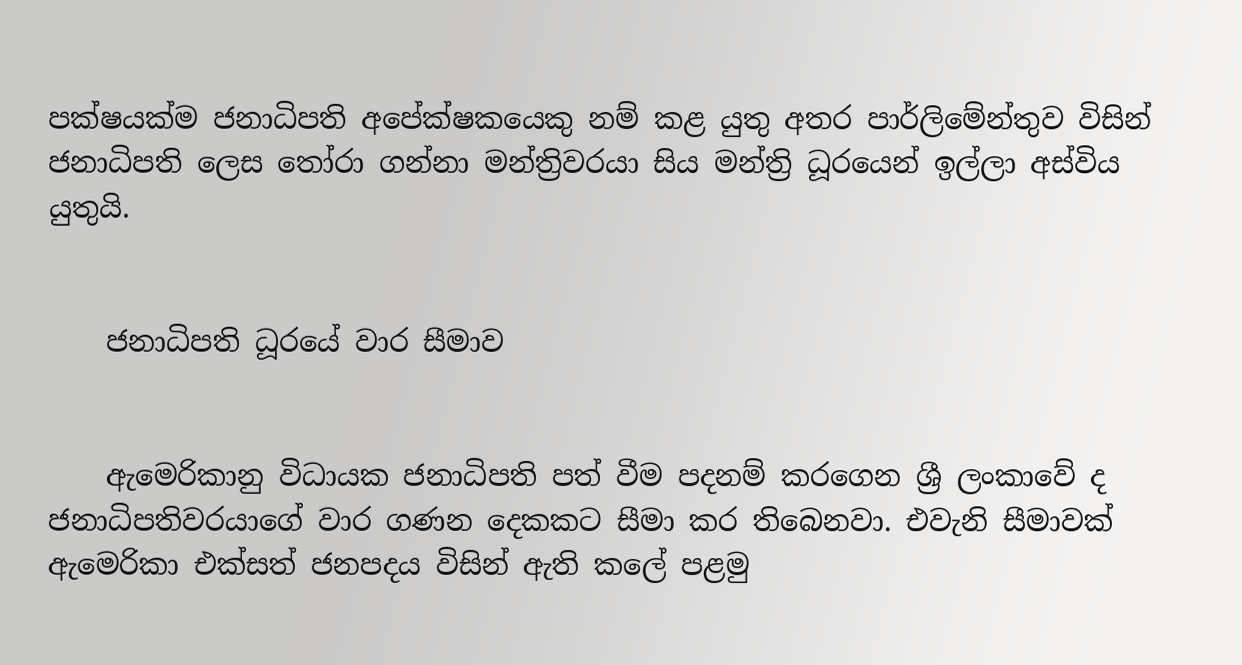පක්ෂයක්ම ජනාධිපති අපේක්ෂකයෙකු නම් කළ යුතු අතර පාර්ලිමේන්තුව විසින් ජනාධිපති ලෙස තෝරා ගන්නා මන්ත්‍රිවරයා සිය මන්ත්‍රි ධූරයෙන් ඉල්ලා අස්විය යුතුයි.


    ජනාධිපති ධූරයේ වාර සීමාව


    ඇමෙරිකානු විධායක ජනාධිපති පත් වීම පදනම් කරගෙන ශ්‍රී ලංකාවේ ද ජනාධිපතිවරයාගේ වාර ගණන දෙකකට සීමා කර තිබෙනවා. එවැනි සීමාවක් ඇමෙරිකා එක්සත් ජනපදය විසින් ඇති කලේ පළමු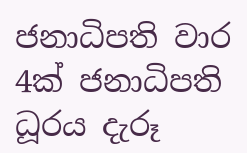ජනාධිපති වාර 4ක් ජනාධිපති ධූරය දැරූ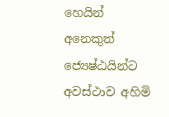හෙයින් අනෙකුත් ජ්‍යෙෂ්ඨයින්ට අවස්ථාව අහිමි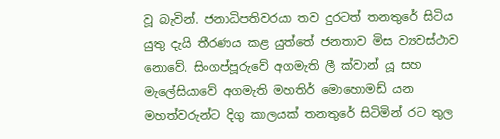වූ බැවින්. ජනාධිපතිවරයා තව දුරටත් තනතුරේ සිටිය යුතු දැයි තීරණය කළ යුත්තේ ජනතාව මිස ව්‍යවස්ථාව නොවේ. සිංගප්පූරුවේ අගමැති ලී ක්වාන් යූ සහ මැලේසියාවේ අගමැති මහතිර් මොහොමඩ් යන මහත්වරුන්ට දිගු කාලයක් තනතුරේ සිටිමින් රට තුල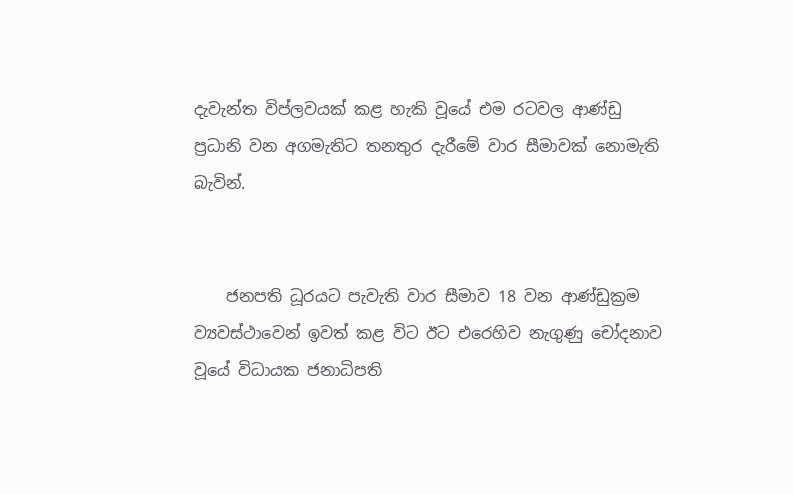දැවැන්ත විප්ලවයක් කළ හැකි වූයේ එම රටවල ආණ්ඩු ප්‍රධානි වන අගමැතිට තනතුර දැරීමේ වාර සීමාවක් නොමැති බැවින්.


    ජනපති ධූරයට පැවැති වාර සීමාව 18 වන ආණ්ඩුක්‍රම ව්‍යවස්ථාවෙන් ඉවත් කළ විට ඊට එරෙහිව නැගුණු චෝදනාව වූයේ විධායක ජනාධිපති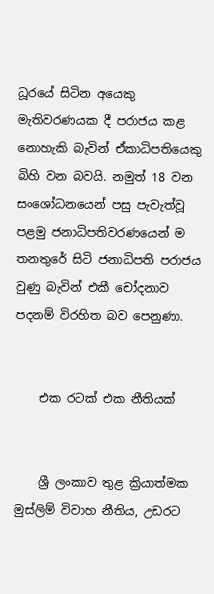ධූරයේ සිටින අයෙකු මැතිවරණයක දී පරාජය කළ නොහැකි බැවින් ඒකාධිපතියෙකු බිහි වන බවයි. නමුත් 18 වන සංශෝධනයෙන් පසු පැවැත්වූ පළමු ජනාධිපතිවරණයෙන් ම තනතුරේ සිටි ජනාධිපති පරාජය වුණු බැවින් එකී චෝදනාව පදනම් විරහිත බව පෙනුණා.


    එක රටක් එක නීතියක්


    ශ්‍රී ලංකාව තුළ ක්‍රියාත්මක මුස්ලිම් විවාහ නීතිය, උඩරට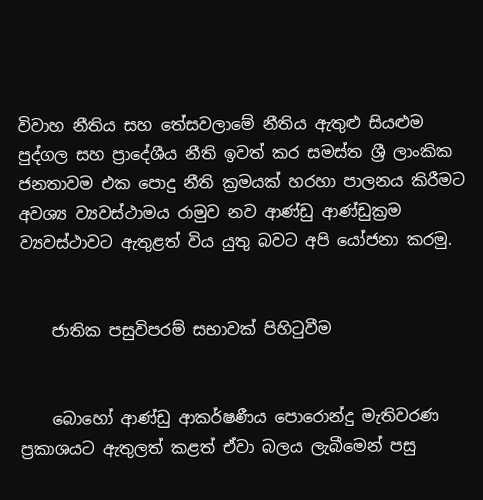විවාහ නීතිය සහ තේසවලාමේ නීතිය ඇතුළු සියළුම පුද්ගල සහ ප්‍රාදේශීය නීති ඉවත් කර සමස්ත ශ්‍රී ලාංකික ජනතාවම එක පොදු නීති ක්‍රමයක් හරහා පාලනය කිරීමට අවශ්‍ය ව්‍යවස්ථාමය රාමුව නව ආණ්ඩු ආණ්ඩුක්‍රම ව්‍යවස්ථාවට ඇතුළත් විය යුතු බවට අපි යෝජනා කරමු.


    ජාතික පසුවිපරම් සභාවක් පිහිටුවීම


    බොහෝ ආණ්ඩු ආකර්ෂණීය පොරොන්දු මැතිවරණ ප්‍රකාශයට ඇතුලත් කළත් ඒවා බලය ලැබීමෙන් පසු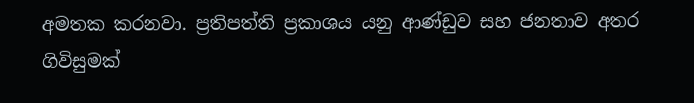අමතක කරනවා. ප්‍රතිපත්ති ප්‍රකාශය යනු ආණ්ඩුව සහ ජනතාව අතර ගිවිසුමක්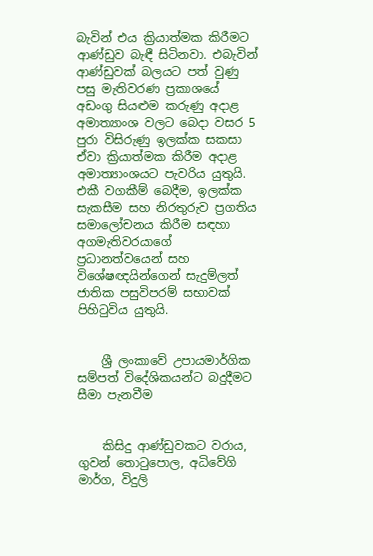බැවින් එය ක්‍රියාත්මක කිරීමට ආණ්ඩුව බැඳී සිටිනවා. එබැවින් ආණ්ඩුවක් බලයට පත් වුණු පසු මැතිවරණ ප්‍රකාශයේ අඩංගු සියළුම කරුණු අදාළ අමාත්‍යාංශ වලට බෙදා වසර 5 පුරා විසිරුණු ඉලක්ක සකසා ඒවා ක්‍රියාත්මක කිරීම අදාළ අමාත්‍යාංශයට පැවරිය යුතුයි. එකී වගකීම් බෙදීම, ඉලක්ක සැකසීම සහ නිරතුරුව ප්‍රගතිය සමාලෝචනය කිරීම සඳහා අගමැතිවරයාගේ ප්‍රධානත්වයෙන් සහ විශේෂඥයින්ගෙන් සැදුම්ලත් ජාතික පසුවිපරම් සභාවක් පිහිටුවිය යුතුයි.


    ශ්‍රී ලංකාවේ උපායමාර්ගික සම්පත් විදේශිකයන්ට බදුදීමට සීමා පැනවීම


    කිසිදු ආණ්ඩුවකට වරාය, ගුවන් තොටුපොල, අධිවේගි මාර්ග, විදුලි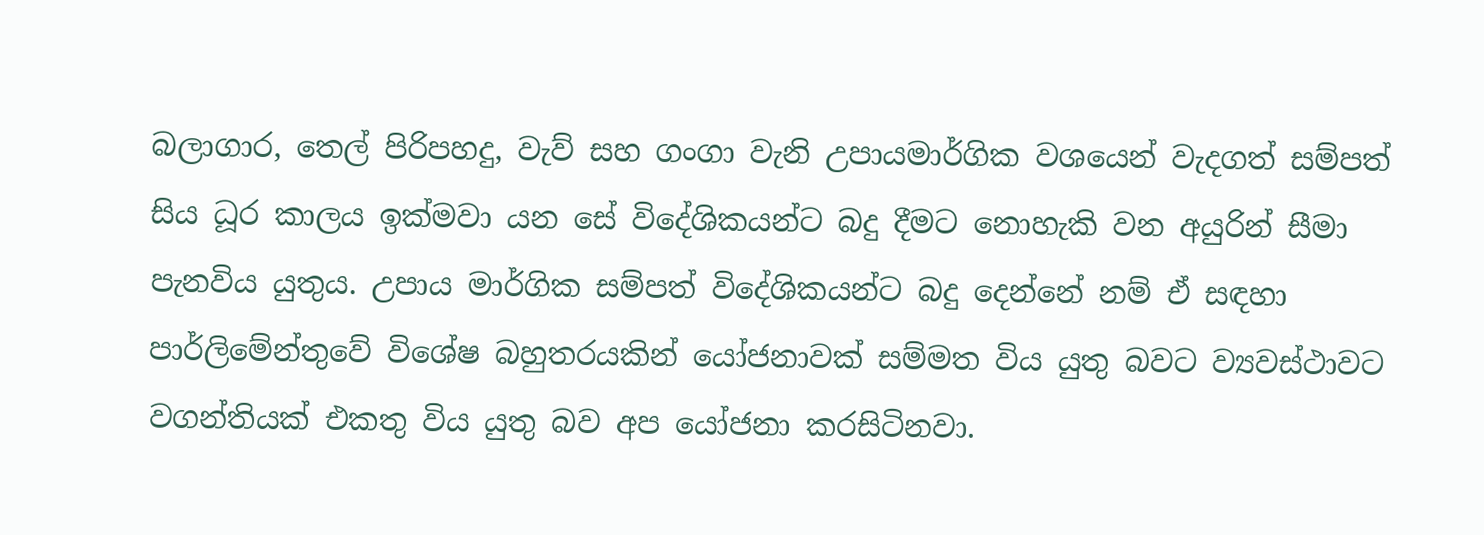බලාගාර, තෙල් පිරිපහදු, වැව් සහ ගංගා වැනි උපායමාර්ගික වශයෙන් වැදගත් සම්පත් සිය ධූර කාලය ඉක්මවා යන සේ විදේශිකයන්ට බදු දීමට නොහැකි වන අයුරින් සීමා පැනවිය යුතුය. උපාය මාර්ගික සම්පත් විදේශිකයන්ට බදු දෙන්නේ නම් ඒ සඳහා පාර්ලිමේන්තුවේ විශේෂ බහුතරයකින් යෝජනාවක් සම්මත විය යුතු බවට ව්‍යවස්ථාවට වගන්තියක් එකතු විය යුතු බව අප යෝජනා කරසිටිනවා.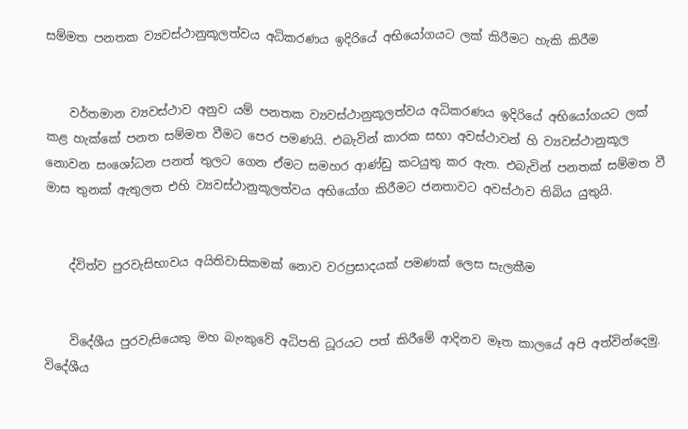සම්මත පනතක ව්‍යවස්ථානුකූලත්වය අධිකරණය ඉදිරියේ අභියෝගයට ලක් කිරීමට හැකි කිරීම


    වර්තමාන ව්‍යවස්ථාව අනුව යම් පනතක ව්‍යවස්ථානුකූලත්වය අධිකරණය ඉදිරියේ අභියෝගයට ලක් කළ හැක්කේ පනත සම්මත වීමට පෙර පමණයි. එබැවින් කාරක සභා අවස්ථාවන් හි ව්‍යවස්ථානුකූල නොවන සංශෝධන පනත් තුලට ගෙන ඒමට සමහර ආණ්ඩු කටයුතු කර ඇත. එබැවින් පනතක් සම්මත වී මාස තුනක් ඇතුලත එහි ව්‍යවස්ථානුකූලත්වය අභියෝග කිරීමට ජනතාවට අවස්ථාව තිබිය යුතුයි.


    ද්විත්ව පුරවැසිභාවය අයිතිවාසිකමක් නොව වරප්‍රසාදයක් පමණක් ලෙස සැලකීම


    විදේශීය පුරවැසියෙකු මහ බැංකුවේ අධිපති ධූරයට පත් කිරීමේ ආදිනව මෑත කාලයේ අපි අත්වින්දෙමු. විදේශීය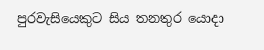පුරවැසියෙකුට සිය තනතුර යොදා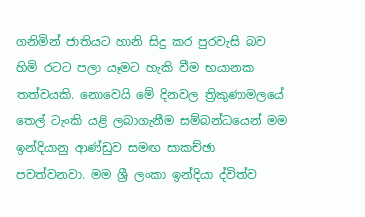ගනිමින් ජාතියට හානි සිදු කර පුරවැසි බව හිමි රටට පලා යෑමට හැකි වීම භයානක තත්වයකි. නොවෙයි මේ දිනවල ත්‍රිකුණාමලයේ තෙල් ටැංකි යළි ලබාගැනීම සම්බන්ධයෙන් මම ඉන්දියානු ආණ්ඩුව සමඟ සාකච්ඡා පවත්වනවා. මම ශ්‍රී ලංකා ඉන්දියා ද්විත්ව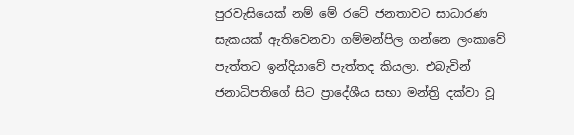පුරවැසියෙක් නම් මේ රටේ ජනතාවට සාධාරණ සැකයක් ඇතිවෙනවා ගම්මන්පිල ගන්නෙ ලංකාවේ පැත්තට ඉන්දියාවේ පැත්තද කියලා. එබැවින් ජනාධිපතිගේ සිට ප්‍රාදේශීය සභා මන්ත්‍රි දක්වා වූ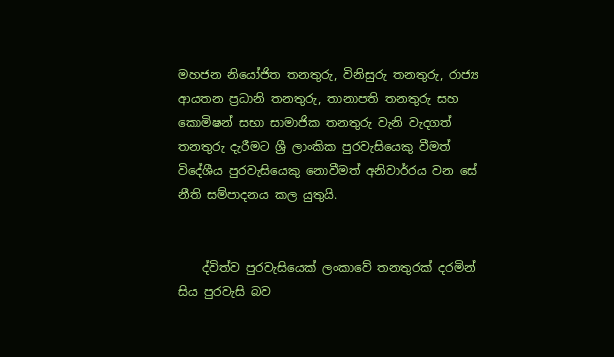මහජන නියෝජිත තනතුරු, විනිසුරු තනතුරු, රාජ්‍ය ආයතන ප්‍රධානි තනතුරු, තානාපති තනතුරු සහ කොමිෂන් සභා සාමාජික තනතුරු වැනි වැදගත් තනතුරු දැරීමට ශ්‍රී ලාංකික පුරවැසියෙකු වීමත් විදේශීය පුරවැසියෙකු නොවීමත් අනිවාර්රය වන සේ නීති සම්පාදනය කල යුතුයි.


    ද්විත්ව පුරවැසියෙක් ලංකාවේ තනතුරක් දරමින් සිය පුරවැසි බව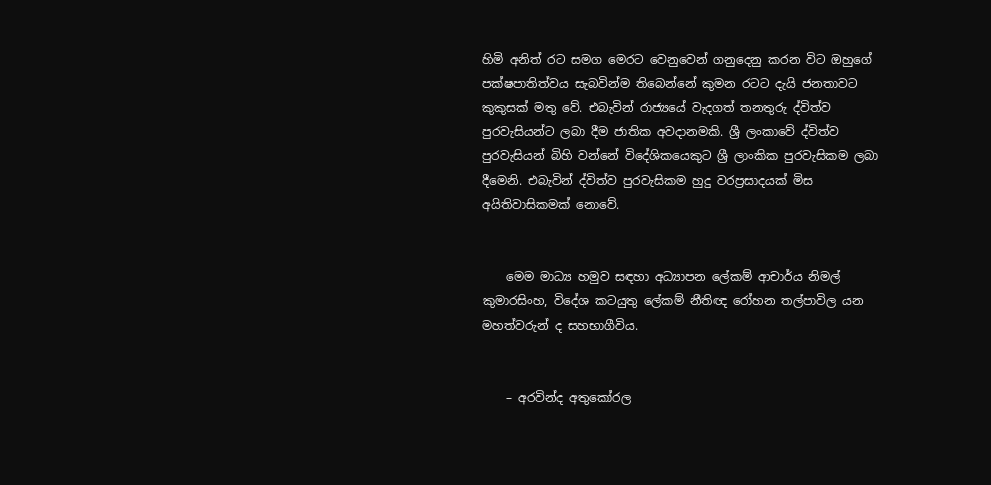හිමි අනිත් රට සමග මෙරට වෙනුවෙන් ගනුදෙනු කරන විට ඔහුගේ පක්ෂපාතිත්වය සැබවින්ම තිබෙන්නේ කුමන රටට දැයි ජනතාවට කුකුසක් මතු වේ. එබැවින් රාජ්‍යයේ වැදගත් තනතුරු ද්විත්ව පුරවැසියන්ට ලබා දීම ජාතික අවදානමකි. ශ්‍රී ලංකාවේ ද්විත්ව පුරවැසියන් බිහි වන්නේ විදේශිකයෙකුට ශ්‍රී ලාංකික පුරවැසිකම ලබා දීමෙනි. එබැවින් ද්විත්ව පුරවැසිකම හුදු වරප්‍රසාදයක් මිස අයිතිවාසිකමක් නොවේ.


    මෙම මාධ්‍ය හමුව සඳහා අධ්‍යාපන ලේකම් ආචාර්ය නිමල් කුමාරසිංහ, විදේශ කටයුතු ලේකම් නීතිඥ රෝහන තල්පාවිල යන මහත්වරුන් ද සහභාගීවිය.


    – අරවින්ද අතුකෝරල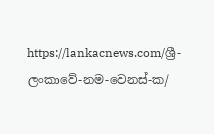https://lankacnews.com/ශ්‍රී-ලංකාවේ-නම-වෙනස්-ක/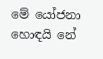මේ යෝජනා හොඳයි නේ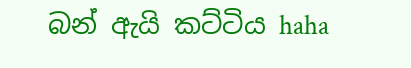බන් ඇයි කට්ටිය haha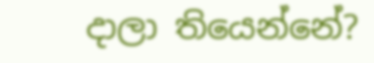දාලා තියෙන්නේ?